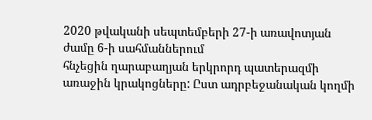2020 թվականի սեպտեմբերի 27-ի առավոտյան ժամը 6-ի սահմաններում
հնչեցին ղարաբաղյան երկրորդ պատերազմի առաջին կրակոցները: Ըստ ադրբեջանական կողմի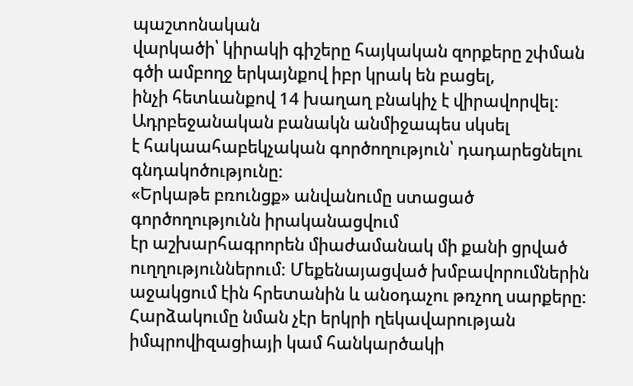պաշտոնական
վարկածի՝ կիրակի գիշերը հայկական զորքերը շփման գծի ամբողջ երկայնքով իբր կրակ են բացել,
ինչի հետևանքով 14 խաղաղ բնակիչ է վիրավորվել: Ադրբեջանական բանակն անմիջապես սկսել
է հակաահաբեկչական գործողություն՝ դադարեցնելու գնդակոծությունը:
«Երկաթե բռունցք» անվանումը ստացած գործողությունն իրականացվում
էր աշխարհագրորեն միաժամանակ մի քանի ցրված ուղղություններում: Մեքենայացված խմբավորումներին
աջակցում էին հրետանին և անօդաչու թռչող սարքերը: Հարձակումը նման չէր երկրի ղեկավարության
իմպրովիզացիայի կամ հանկարծակի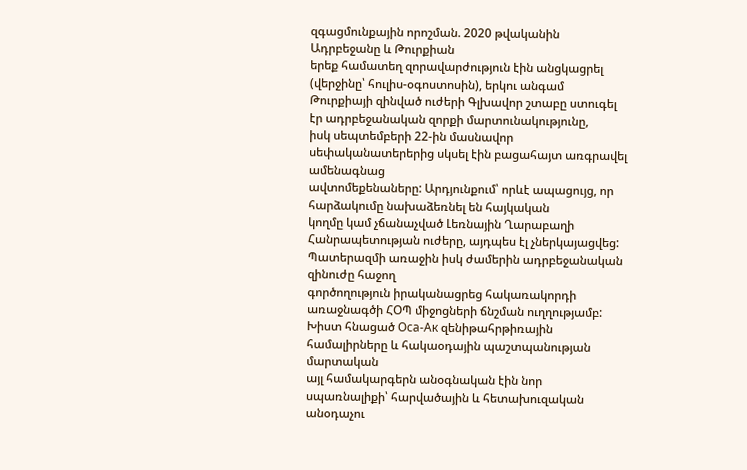զգացմունքային որոշման. 2020 թվականին Ադրբեջանը և Թուրքիան
երեք համատեղ զորավարժություն էին անցկացրել (վերջինը՝ հուլիս-օգոստոսին), երկու անգամ
Թուրքիայի զինված ուժերի Գլխավոր շտաբը ստուգել էր ադրբեջանական զորքի մարտունակությունը,
իսկ սեպտեմբերի 22-ին մասնավոր սեփականատերերից սկսել էին բացահայտ առգրավել ամենագնաց
ավտոմեքենաները: Արդյունքում՝ որևէ ապացույց, որ հարձակումը նախաձեռնել են հայկական
կողմը կամ չճանաչված Լեռնային Ղարաբաղի Հանրապետության ուժերը, այդպես էլ չներկայացվեց:
Պատերազմի առաջին իսկ ժամերին ադրբեջանական զինուժը հաջող
գործողություն իրականացրեց հակառակորդի առաջնագծի ՀՕՊ միջոցների ճնշման ուղղությամբ:
Խիստ հնացած Оса-Ак զենիթահրթիռային համալիրները և հակաօդային պաշտպանության մարտական
այլ համակարգերն անօգնական էին նոր սպառնալիքի՝ հարվածային և հետախուզական անօդաչու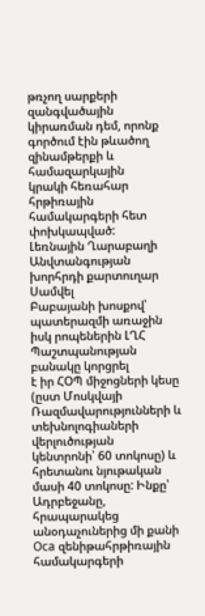թռչող սարքերի զանգվածային կիրառման դեմ, որոնք գործում էին թևածող զինամթերքի և համազարկային
կրակի հեռահար հրթիռային համակարգերի հետ փոխկապված:
Լեռնային Ղարաբաղի Անվտանգության խորհրդի քարտուղար Սամվել
Բաբայանի խոսքով՝ պատերազմի առաջին իսկ րոպեներին ԼՂՀ Պաշտպանության բանակը կորցրել
է իր ՀՕՊ միջոցների կեսը (ըստ Մոսկվայի Ռազմավարությունների և տեխնոլոգիաների վերլուծության
կենտրոնի՝ 60 տոկոսը) և հրետանու նյութական մասի 40 տոկոսը: Ինքը՝ Ադրբեջանը, հրապարակեց
անօդաչուներից մի քանի Оса զենիթահրթիռային համակարգերի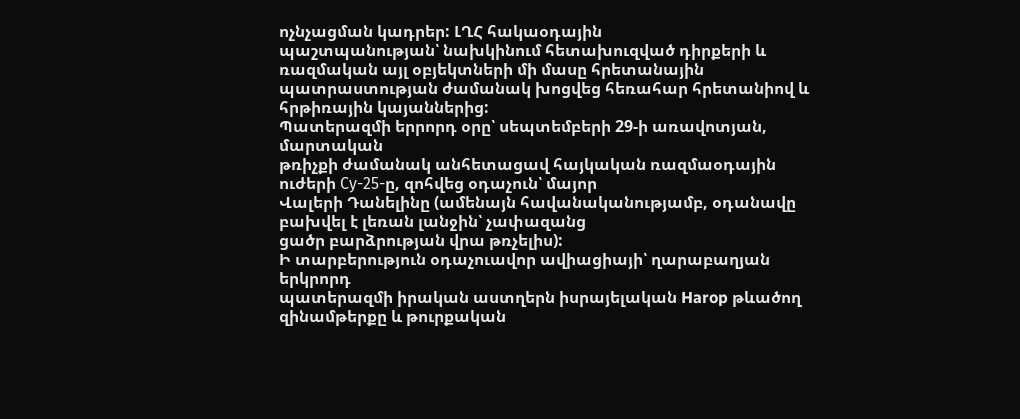ոչնչացման կադրեր: ԼՂՀ հակաօդային
պաշտպանության՝ նախկինում հետախուզված դիրքերի և ռազմական այլ օբյեկտների մի մասը հրետանային
պատրաստության ժամանակ խոցվեց հեռահար հրետանիով և հրթիռային կայաններից:
Պատերազմի երրորդ օրը՝ սեպտեմբերի 29-ի առավոտյան, մարտական
թռիչքի ժամանակ անհետացավ հայկական ռազմաօդային ուժերի Су-25-ը, զոհվեց օդաչուն՝ մայոր
Վալերի Դանելինը (ամենայն հավանականությամբ, օդանավը բախվել է լեռան լանջին՝ չափազանց
ցածր բարձրության վրա թռչելիս):
Ի տարբերություն օդաչուավոր ավիացիայի՝ ղարաբաղյան երկրորդ
պատերազմի իրական աստղերն իսրայելական Harop թևածող զինամթերքը և թուրքական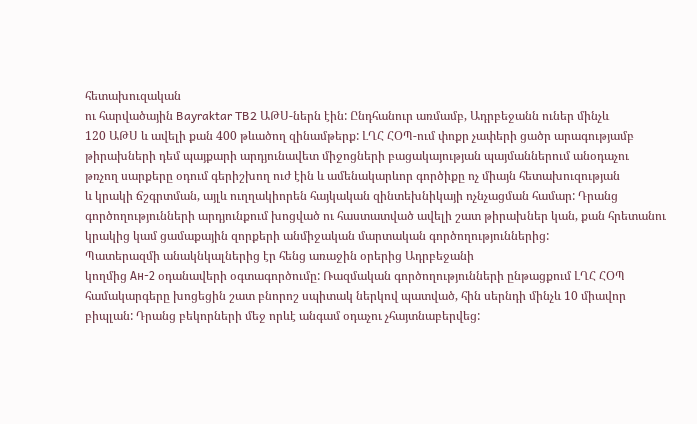հետախուզական
ու հարվածային Bayraktar TB2 ԱԹՍ-ներն էին: Ընդհանուր առմամբ, Ադրբեջանն ուներ մինչև
120 ԱԹՍ և ավելի քան 400 թևածող զինամթերք: ԼՂՀ ՀՕՊ-ում փոքր չափերի ցածր արագությամբ
թիրախների դեմ պայքարի արդյունավետ միջոցների բացակայության պայմաններում անօդաչու
թռչող սարքերը օդում գերիշխող ուժ էին և ամենակարևոր գործիքը ոչ միայն հետախուզության
և կրակի ճշգրտման, այլև ուղղակիորեն հայկական զինտեխնիկայի ոչնչացման համար: Դրանց
գործողությունների արդյունքում խոցված ու հաստատված ավելի շատ թիրախներ կան, քան հրետանու
կրակից կամ ցամաքային զորքերի անմիջական մարտական գործողություններից:
Պատերազմի անակնկալներից էր հենց առաջին օրերից Ադրբեջանի
կողմից Ан-2 օդանավերի օգտագործումը: Ռազմական գործողությունների ընթացքում ԼՂՀ ՀՕՊ
համակարգերը խոցեցին շատ բնորոշ սպիտակ ներկով պատված, հին սերնդի մինչև 10 միավոր
բիպլան: Դրանց բեկորների մեջ որևէ անգամ օդաչու չհայտնաբերվեց: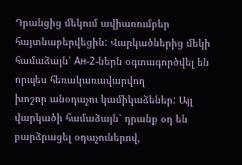Դրանցից մեկում ավիառումբեր
հայտնաբերվեցին: Վարկածներից մեկի համաձայն՝ Ан-2-ներն օգտագործվել են որպես հեռակառավարվող
խոշոր անօդաչու կամիկաձեներ: Այլ վարկածի համաձայն՝ դրանք օդ են բարձրացել օդաչուներով,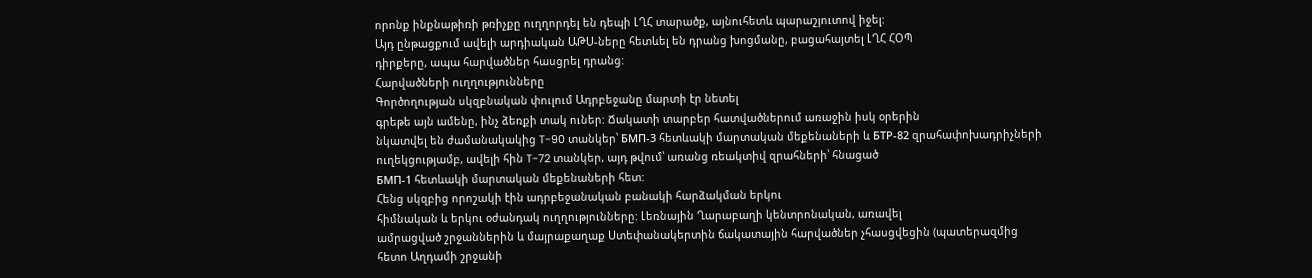որոնք ինքնաթիռի թռիչքը ուղղորդել են դեպի ԼՂՀ տարածք, այնուհետև պարաշյուտով իջել:
Այդ ընթացքում ավելի արդիական ԱԹՍ-ները հետևել են դրանց խոցմանը, բացահայտել ԼՂՀ ՀՕՊ
դիրքերը, ապա հարվածներ հասցրել դրանց:
Հարվածների ուղղությունները
Գործողության սկզբնական փուլում Ադրբեջանը մարտի էր նետել
գրեթե այն ամենը, ինչ ձեռքի տակ ուներ: Ճակատի տարբեր հատվածներում առաջին իսկ օրերին
նկատվել են ժամանակակից T-90 տանկեր՝ БМП-3 հետևակի մարտական մեքենաների և БТР-82 զրահափոխադրիչների
ուղեկցությամբ, ավելի հին T-72 տանկեր, այդ թվում՝ առանց ռեակտիվ զրահների՝ հնացած
БМП-1 հետևակի մարտական մեքենաների հետ:
Հենց սկզբից որոշակի էին ադրբեջանական բանակի հարձակման երկու
հիմնական և երկու օժանդակ ուղղությունները: Լեռնային Ղարաբաղի կենտրոնական, առավել
ամրացված շրջաններին և մայրաքաղաք Ստեփանակերտին ճակատային հարվածներ չհասցվեցին (պատերազմից
հետո Աղդամի շրջանի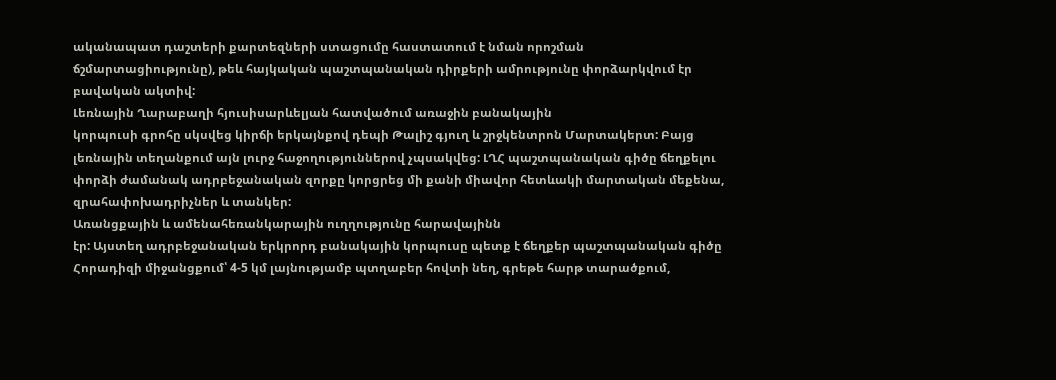ականապատ դաշտերի քարտեզների ստացումը հաստատում է նման որոշման
ճշմարտացիությունը), թեև հայկական պաշտպանական դիրքերի ամրությունը փորձարկվում էր
բավական ակտիվ:
Լեռնային Ղարաբաղի հյուսիսարևելյան հատվածում առաջին բանակային
կորպուսի գրոհը սկսվեց կիրճի երկայնքով դեպի Թալիշ գյուղ և շրջկենտրոն Մարտակերտ: Բայց
լեռնային տեղանքում այն լուրջ հաջողություններով չպսակվեց: ԼՂՀ պաշտպանական գիծը ճեղքելու
փորձի ժամանակ ադրբեջանական զորքը կորցրեց մի քանի միավոր հետևակի մարտական մեքենա,
զրահափոխադրիչներ և տանկեր:
Առանցքային և ամենահեռանկարային ուղղությունը հարավայինն
էր: Այստեղ ադրբեջանական երկրորդ բանակային կորպուսը պետք է ճեղքեր պաշտպանական գիծը
Հորադիզի միջանցքում՝ 4-5 կմ լայնությամբ պտղաբեր հովտի նեղ, գրեթե հարթ տարածքում,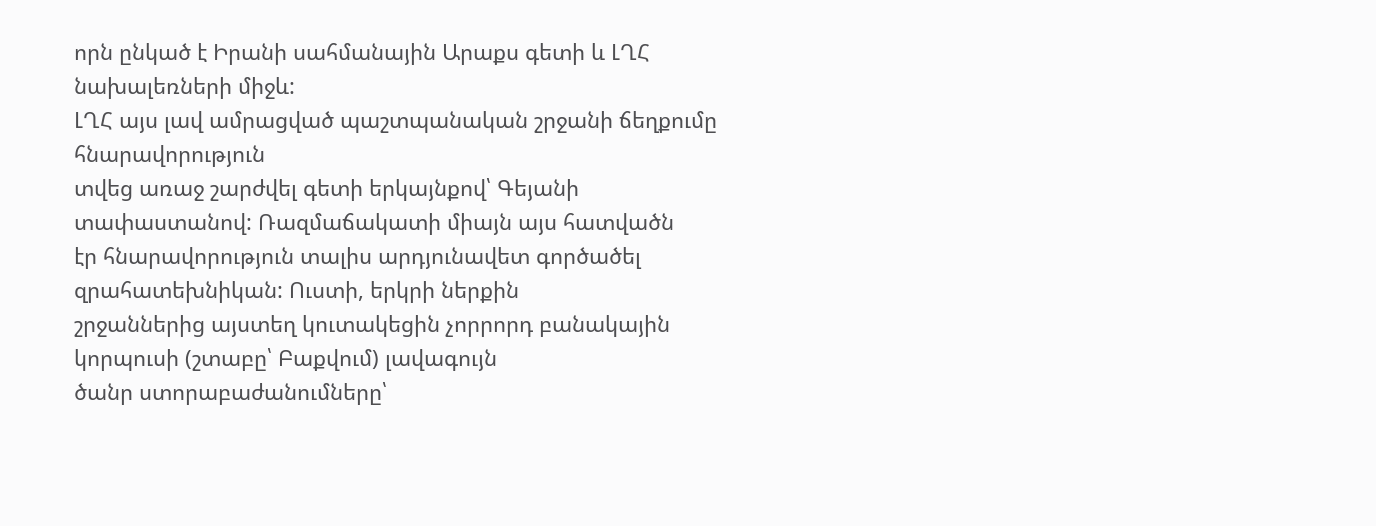որն ընկած է Իրանի սահմանային Արաքս գետի և ԼՂՀ նախալեռների միջև:
ԼՂՀ այս լավ ամրացված պաշտպանական շրջանի ճեղքումը հնարավորություն
տվեց առաջ շարժվել գետի երկայնքով՝ Գեյանի տափաստանով: Ռազմաճակատի միայն այս հատվածն
էր հնարավորություն տալիս արդյունավետ գործածել զրահատեխնիկան: Ուստի, երկրի ներքին
շրջաններից այստեղ կուտակեցին չորրորդ բանակային կորպուսի (շտաբը՝ Բաքվում) լավագույն
ծանր ստորաբաժանումները՝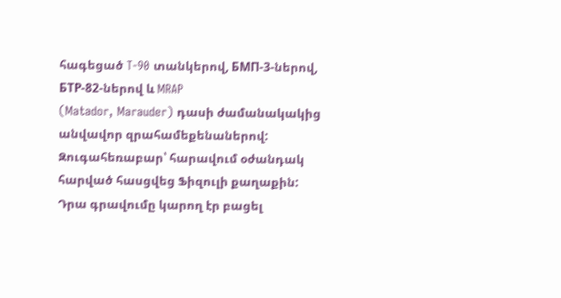հագեցած T-90 տանկերով, БМП-3-ներով, БТР-82-ներով և MRAP
(Matador, Marauder) դասի ժամանակակից անվավոր զրահամեքենաներով:
Զուգահեռաբար՝ հարավում օժանդակ հարված հասցվեց Ֆիզուլի քաղաքին:
Դրա գրավումը կարող էր բացել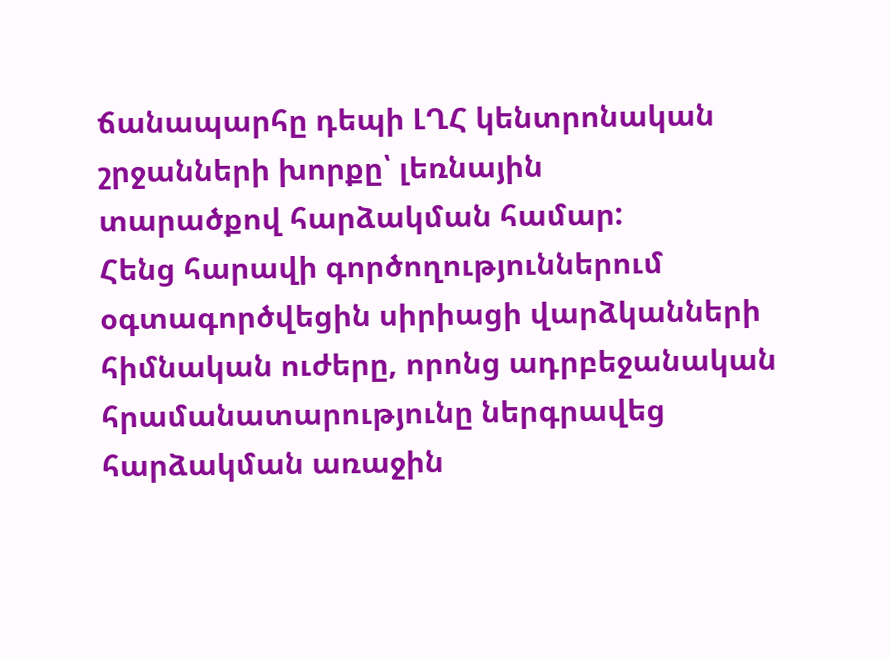ճանապարհը դեպի ԼՂՀ կենտրոնական շրջանների խորքը՝ լեռնային
տարածքով հարձակման համար:
Հենց հարավի գործողություններում օգտագործվեցին սիրիացի վարձկանների
հիմնական ուժերը, որոնց ադրբեջանական հրամանատարությունը ներգրավեց հարձակման առաջին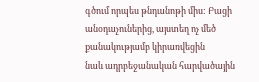գծում որպես թնդանոթի միս: Բացի անօդաչուներից, այստեղ ոչ մեծ քանակությամբ կիրառվեցին
նաև ադրբեջանական հարվածային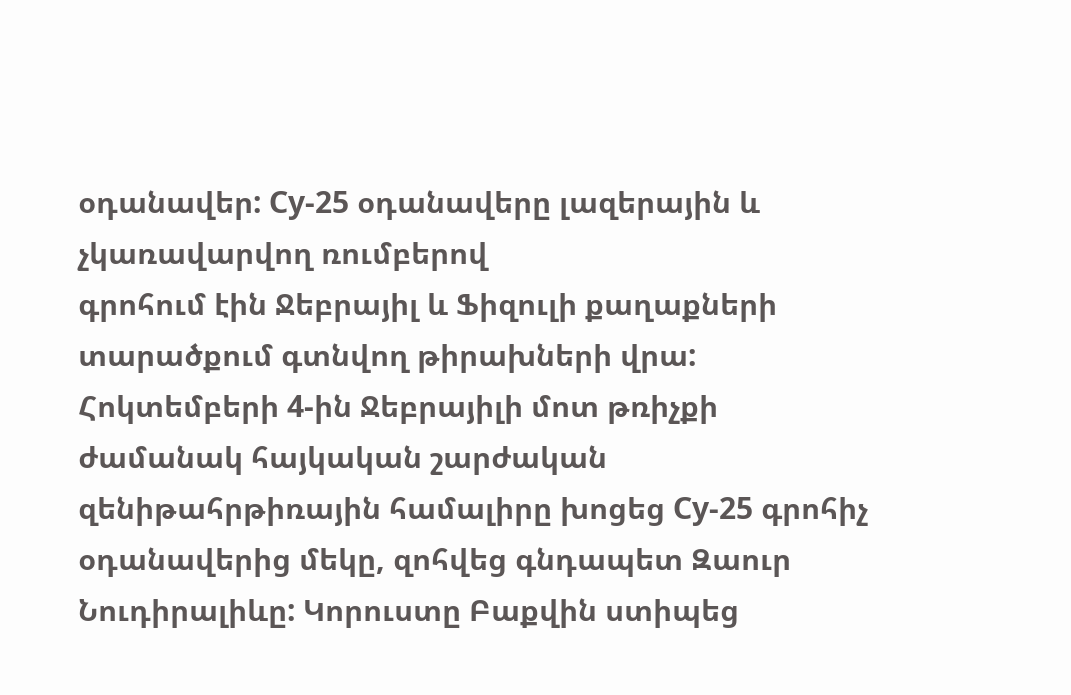օդանավեր: Су-25 օդանավերը լազերային և չկառավարվող ռումբերով
գրոհում էին Ջեբրայիլ և Ֆիզուլի քաղաքների տարածքում գտնվող թիրախների վրա:
Հոկտեմբերի 4-ին Ջեբրայիլի մոտ թռիչքի ժամանակ հայկական շարժական
զենիթահրթիռային համալիրը խոցեց Су-25 գրոհիչ օդանավերից մեկը, զոհվեց գնդապետ Զաուր
Նուդիրալիևը: Կորուստը Բաքվին ստիպեց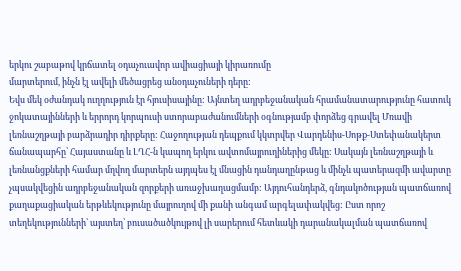երկու շաբաթով կրճատել օդաչուավոր ավիացիայի կիրառումը
մարտերում, ինչն էլ ավելի մեծացրեց անօդաչուների դերը:
Եվս մեկ օժանդակ ուղղություն էր հյուսիսայինը: Այնտեղ ադրբեջանական հրամանատարությունը հատուկ ջոկատայինների և երրորդ կորպուսի ստորաբաժանումների օգնությամբ փորձեց գրավել Մռավի լեռնաշղթայի բարձրադիր դիրքերը: Հաջողության դեպքում կկտրվեր Վարդենիս-Սոթք-Ստեփանակերտ ճանապարհը՝ Հայաստանը և ԼՂՀ-ն կապող երկու ավտոմայրուղիներից մեկը: Սակայն լեռնաշղթայի և լեռնանցքների համար մղվող մարտերն այդպես էլ մնացին դանդաղընթաց և մինչև պատերազմի ավարտը չպսակվեցին ադրբեջանական զորքերի առաջխաղացմամբ: Այդուհանդերձ, գնդակոծության պատճառով քաղաքացիական երթևեկությունը մայրուղով մի քանի անգամ արգելափակվեց: Ըստ որոշ տեղեկությունների՝ այստեղ՝ բուսածածկույթով լի սարերում հետևակի դարանակալման պատճառով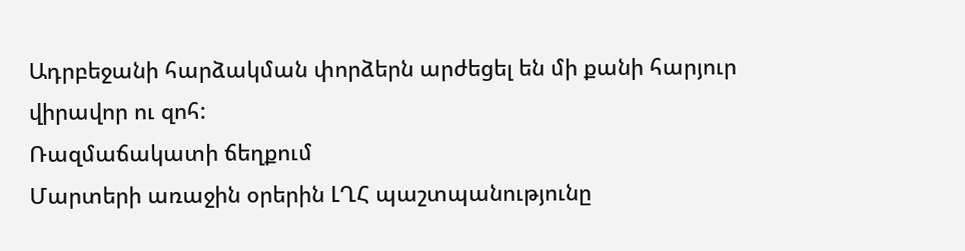Ադրբեջանի հարձակման փորձերն արժեցել են մի քանի հարյուր վիրավոր ու զոհ:
Ռազմաճակատի ճեղքում
Մարտերի առաջին օրերին ԼՂՀ պաշտպանությունը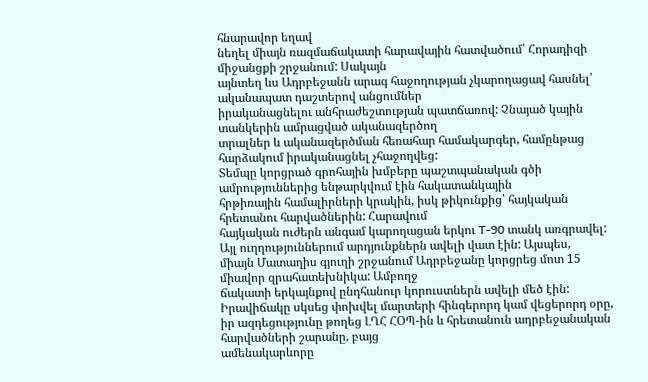հնարավոր եղավ
նեղել միայն ռազմաճակատի հարավային հատվածում՝ Հորադիզի միջանցքի շրջանում: Սակայն
այնտեղ ևս Ադրբեջանն արագ հաջողության չկարողացավ հասնել՝ ականապատ դաշտերով անցումներ
իրականացնելու անհրաժեշտության պատճառով: Չնայած կային տանկերին ամրացված ականազերծող
տրալներ և ականազերծման հեռահար համակարգեր, համընթաց հարձակում իրականացնել չհաջողվեց:
Տեմպը կորցրած գրոհային խմբերը պաշտպանական գծի ամրություններից ենթարկվում էին հակատանկային
հրթիռային համալիրների կրակին, իսկ թիկունքից՝ հայկական հրետանու հարվածներին: Հարավում
հայկական ուժերն անգամ կարողացան երկու T-90 տանկ առգրավել:
Այլ ուղղություններում արդյունքներն ավելի վատ էին: Այսպես,
միայն Մատաղիս գյուղի շրջանում Ադրբեջանը կորցրեց մոտ 15 միավոր զրահատեխնիկա: Ամբողջ
ճակատի երկայնքով ընդհանուր կորուստներն ավելի մեծ էին:
Իրավիճակը սկսեց փոխվել մարտերի հինգերորդ կամ վեցերորդ օրը,
իր ազդեցությունը թողեց ԼՂՀ ՀՕՊ-ին և հրետանուն ադրբեջանական հարվածների շարանը, բայց
ամենակարևորը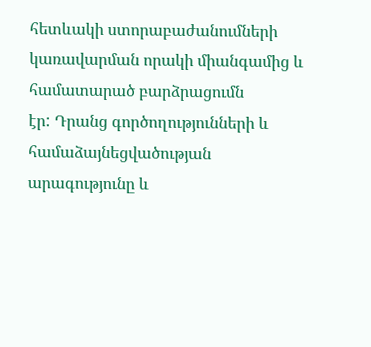հետևակի ստորաբաժանումների կառավարման որակի միանգամից և համատարած բարձրացումն
էր: Դրանց գործողությունների և համաձայնեցվածության արագությունը և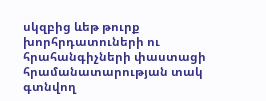սկզբից ևեթ թուրք
խորհրդատուների ու հրահանգիչների փաստացի հրամանատարության տակ գտնվող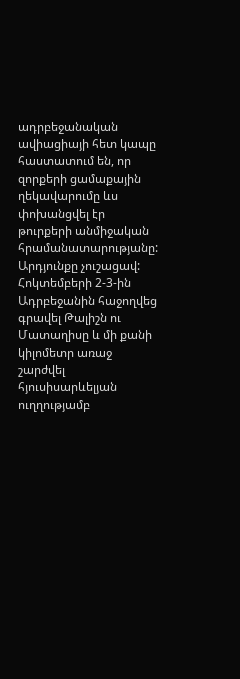ադրբեջանական
ավիացիայի հետ կապը հաստատում են, որ զորքերի ցամաքային ղեկավարումը ևս փոխանցվել էր
թուրքերի անմիջական հրամանատարությանը: Արդյունքը չուշացավ:
Հոկտեմբերի 2-3-ին Ադրբեջանին հաջողվեց գրավել Թալիշն ու
Մատաղիսը և մի քանի կիլոմետր առաջ շարժվել հյուսիսարևելյան ուղղությամբ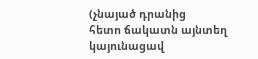(չնայած դրանից
հետո ճակատն այնտեղ կայունացավ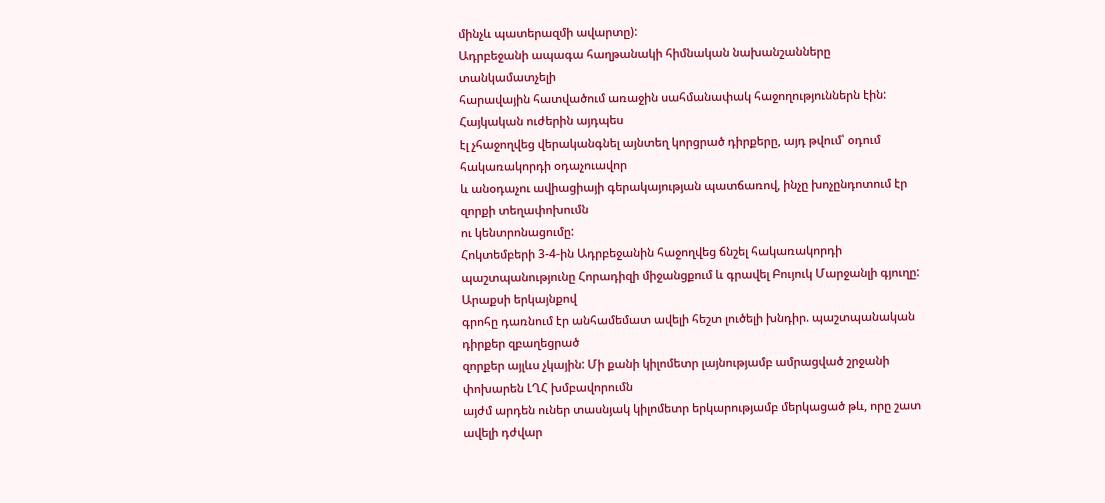մինչև պատերազմի ավարտը):
Ադրբեջանի ապագա հաղթանակի հիմնական նախանշանները տանկամատչելի
հարավային հատվածում առաջին սահմանափակ հաջողություններն էին: Հայկական ուժերին այդպես
էլ չհաջողվեց վերականգնել այնտեղ կորցրած դիրքերը, այդ թվում՝ օդում հակառակորդի օդաչուավոր
և անօդաչու ավիացիայի գերակայության պատճառով, ինչը խոչընդոտում էր զորքի տեղափոխումն
ու կենտրոնացումը:
Հոկտեմբերի 3-4-ին Ադրբեջանին հաջողվեց ճնշել հակառակորդի
պաշտպանությունը Հորադիզի միջանցքում և գրավել Բույուկ Մարջանլի գյուղը: Արաքսի երկայնքով
գրոհը դառնում էր անհամեմատ ավելի հեշտ լուծելի խնդիր. պաշտպանական դիրքեր զբաղեցրած
զորքեր այլևս չկային: Մի քանի կիլոմետր լայնությամբ ամրացված շրջանի փոխարեն ԼՂՀ խմբավորումն
այժմ արդեն ուներ տասնյակ կիլոմետր երկարությամբ մերկացած թև, որը շատ ավելի դժվար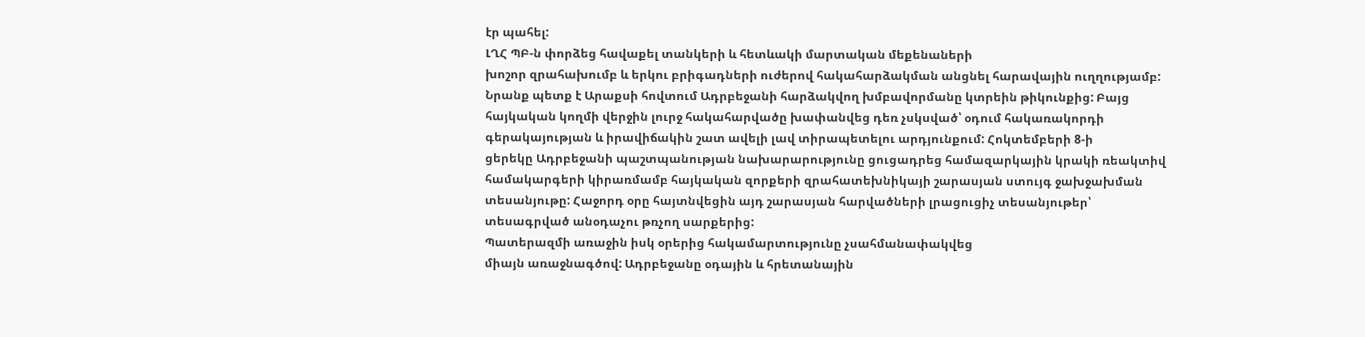էր պահել:
ԼՂՀ ՊԲ-ն փորձեց հավաքել տանկերի և հետևակի մարտական մեքենաների
խոշոր զրահախումբ և երկու բրիգադների ուժերով հակահարձակման անցնել հարավային ուղղությամբ:
Նրանք պետք է Արաքսի հովտում Ադրբեջանի հարձակվող խմբավորմանը կտրեին թիկունքից: Բայց
հայկական կողմի վերջին լուրջ հակահարվածը խափանվեց դեռ չսկսված՝ օդում հակառակորդի
գերակայության և իրավիճակին շատ ավելի լավ տիրապետելու արդյունքում: Հոկտեմբերի 8-ի
ցերեկը Ադրբեջանի պաշտպանության նախարարությունը ցուցադրեց համազարկային կրակի ռեակտիվ
համակարգերի կիրառմամբ հայկական զորքերի զրահատեխնիկայի շարասյան ստույգ ջախջախման
տեսանյութը: Հաջորդ օրը հայտնվեցին այդ շարասյան հարվածների լրացուցիչ տեսանյութեր՝
տեսագրված անօդաչու թռչող սարքերից:
Պատերազմի առաջին իսկ օրերից հակամարտությունը չսահմանափակվեց
միայն առաջնագծով: Ադրբեջանը օդային և հրետանային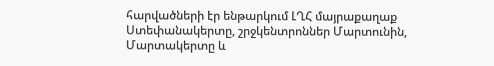հարվածների էր ենթարկում ԼՂՀ մայրաքաղաք
Ստեփանակերտը, շրջկենտրոններ Մարտունին, Մարտակերտը և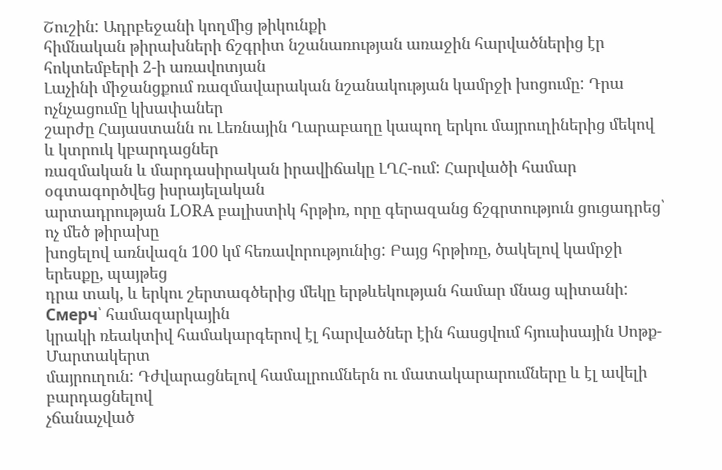Շուշին: Ադրբեջանի կողմից թիկունքի
հիմնական թիրախների ճշգրիտ նշանառության առաջին հարվածներից էր հոկտեմբերի 2-ի առավոտյան
Լաչինի միջանցքում ռազմավարական նշանակության կամրջի խոցումը: Դրա ոչնչացումը կխափաներ
շարժը Հայաստանն ու Լեռնային Ղարաբաղը կապող երկու մայրուղիներից մեկով և կտրուկ կբարդացներ
ռազմական և մարդասիրական իրավիճակը ԼՂՀ-ում: Հարվածի համար օգտագործվեց իսրայելական
արտադրության LORA բալիստիկ հրթիռ, որը գերազանց ճշգրտություն ցուցադրեց՝ ոչ մեծ թիրախը
խոցելով առնվազն 100 կմ հեռավորությունից: Բայց հրթիռը, ծակելով կամրջի երեսքը, պայթեց
դրա տակ, և երկու շերտագծերից մեկը երթևեկության համար մնաց պիտանի: Смерч՝ համազարկային
կրակի ռեակտիվ համակարգերով էլ հարվածներ էին հասցվում հյուսիսային Սոթք-Մարտակերտ
մայրուղուն: Դժվարացնելով համալրումներն ու մատակարարումները և էլ ավելի բարդացնելով
չճանաչված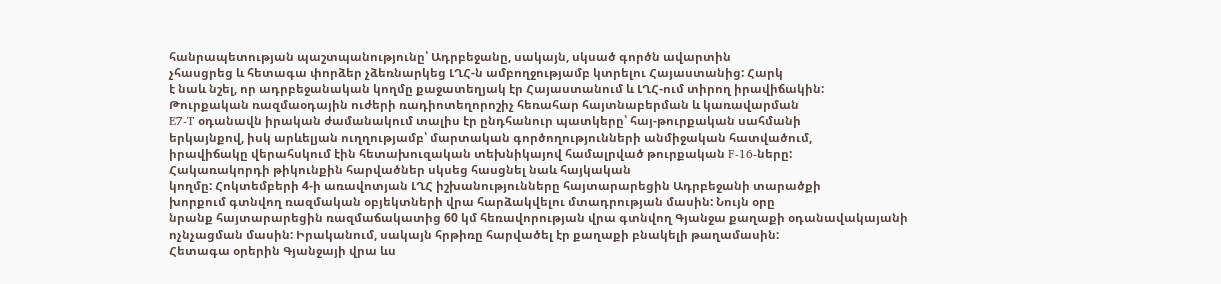հանրապետության պաշտպանությունը՝ Ադրբեջանը, սակայն, սկսած գործն ավարտին
չհասցրեց և հետագա փորձեր չձեռնարկեց ԼՂՀ-ն ամբողջությամբ կտրելու Հայաստանից: Հարկ
է նաև նշել, որ ադրբեջանական կողմը քաջատեղյակ էր Հայաստանում և ԼՂՀ-ում տիրող իրավիճակին:
Թուրքական ռազմաօդային ուժերի ռադիոտեղորոշիչ հեռահար հայտնաբերման և կառավարման
E7-T օդանավն իրական ժամանակում տալիս էր ընդհանուր պատկերը՝ հայ-թուրքական սահմանի
երկայնքով, իսկ արևելյան ուղղությամբ՝ մարտական գործողությունների անմիջական հատվածում,
իրավիճակը վերահսկում էին հետախուզական տեխնիկայով համալրված թուրքական F-16-ները:
Հակառակորդի թիկունքին հարվածներ սկսեց հասցնել նաև հայկական
կողմը: Հոկտեմբերի 4-ի առավոտյան ԼՂՀ իշխանությունները հայտարարեցին Ադրբեջանի տարածքի
խորքում գտնվող ռազմական օբյեկտների վրա հարձակվելու մտադրության մասին: Նույն օրը
նրանք հայտարարեցին ռազմաճակատից 60 կմ հեռավորության վրա գտնվող Գյանջա քաղաքի օդանավակայանի
ոչնչացման մասին: Իրականում, սակայն հրթիռը հարվածել էր քաղաքի բնակելի թաղամասին:
Հետագա օրերին Գյանջայի վրա ևս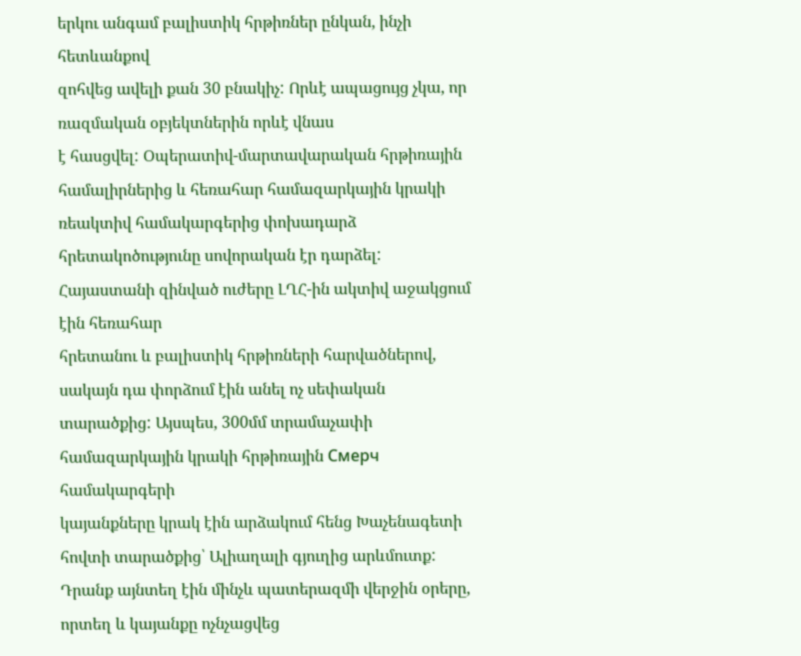երկու անգամ բալիստիկ հրթիռներ ընկան, ինչի հետևանքով
զոհվեց ավելի քան 30 բնակիչ: Որևէ ապացույց չկա, որ ռազմական օբյեկտներին որևէ վնաս
է հասցվել: Օպերատիվ-մարտավարական հրթիռային համալիրներից և հեռահար համազարկային կրակի
ռեակտիվ համակարգերից փոխադարձ հրետակոծությունը սովորական էր դարձել:
Հայաստանի զինված ուժերը ԼՂՀ-ին ակտիվ աջակցում էին հեռահար
հրետանու և բալիստիկ հրթիռների հարվածներով, սակայն դա փորձում էին անել ոչ սեփական
տարածքից: Այսպես, 300մմ տրամաչափի համազարկային կրակի հրթիռային Смерч համակարգերի
կայանքները կրակ էին արձակում հենց Խաչենագետի հովտի տարածքից՝ Ալիաղալի գյուղից արևմուտք:
Դրանք այնտեղ էին մինչև պատերազմի վերջին օրերը, որտեղ և կայանքը ոչնչացվեց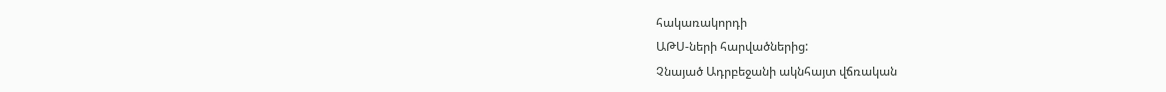հակառակորդի
ԱԹՍ-ների հարվածներից:
Չնայած Ադրբեջանի ակնհայտ վճռական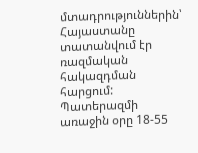մտադրություններին՝ Հայաստանը
տատանվում էր ռազմական հակազդման հարցում: Պատերազմի առաջին օրը 18-55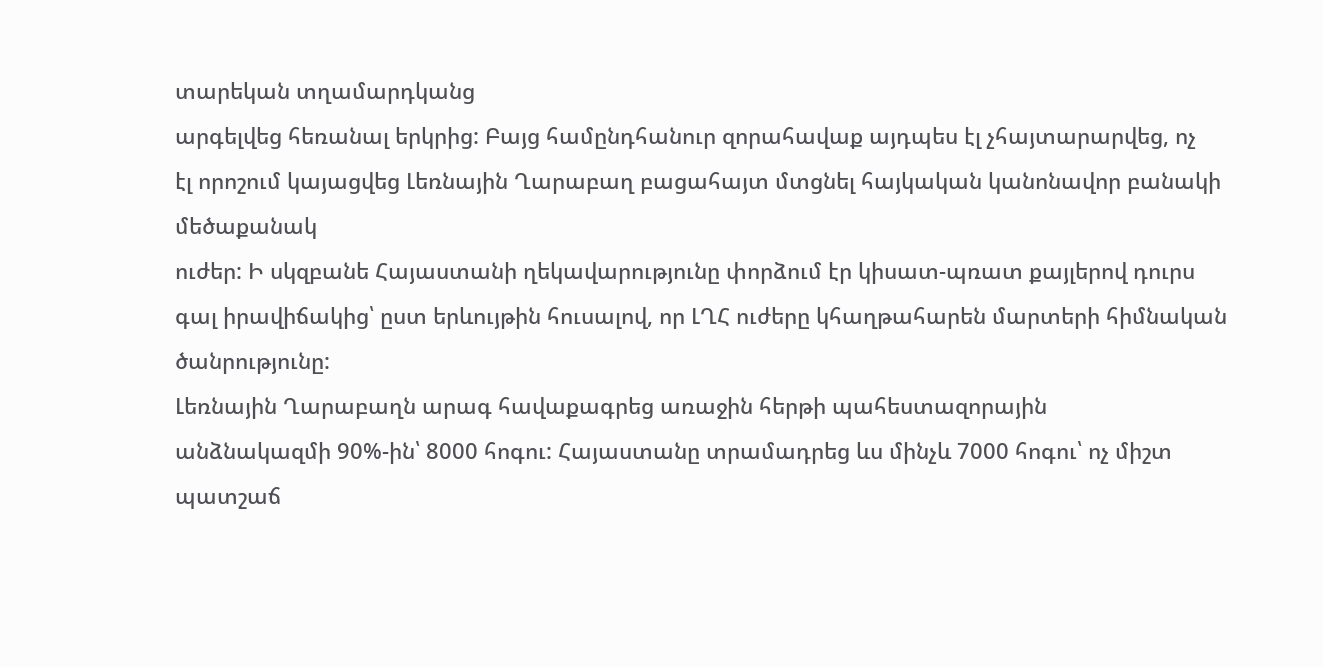տարեկան տղամարդկանց
արգելվեց հեռանալ երկրից: Բայց համընդհանուր զորահավաք այդպես էլ չհայտարարվեց, ոչ
էլ որոշում կայացվեց Լեռնային Ղարաբաղ բացահայտ մտցնել հայկական կանոնավոր բանակի մեծաքանակ
ուժեր: Ի սկզբանե Հայաստանի ղեկավարությունը փորձում էր կիսատ-պռատ քայլերով դուրս
գալ իրավիճակից՝ ըստ երևույթին հուսալով, որ ԼՂՀ ուժերը կհաղթահարեն մարտերի հիմնական
ծանրությունը:
Լեռնային Ղարաբաղն արագ հավաքագրեց առաջին հերթի պահեստազորային
անձնակազմի 90%-ին՝ 8000 հոգու: Հայաստանը տրամադրեց ևս մինչև 7000 հոգու՝ ոչ միշտ
պատշաճ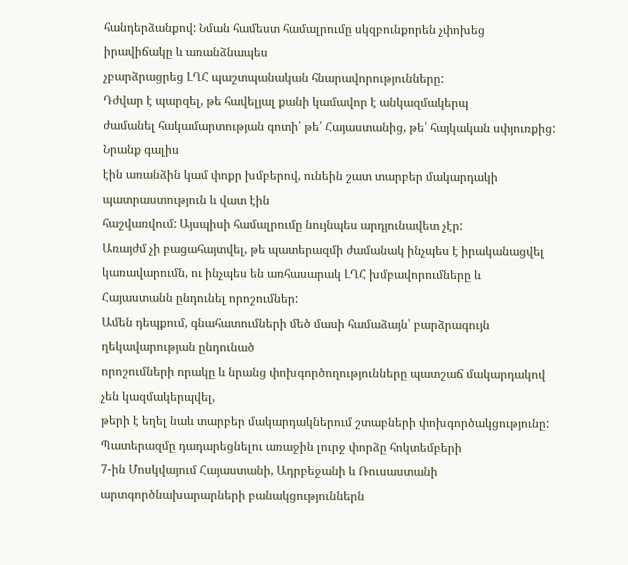հանդերձանքով: Նման համեստ համալրումը սկզբունքորեն չփոխեց իրավիճակը և առանձնապես
չբարձրացրեց ԼՂՀ պաշտպանական հնարավորությունները:
Դժվար է պարզել, թե հավելյալ քանի կամավոր է անկազմակերպ
ժամանել հակամարտության գոտի՝ թե՛ Հայաստանից, թե՛ հայկական սփյուռքից: Նրանք գալիս
էին առանձին կամ փոքր խմբերով, ունեին շատ տարբեր մակարդակի պատրաստություն և վատ էին
հաշվառվում: Այսպիսի համալրումը նույնպես արդյունավետ չէր:
Առայժմ չի բացահայտվել, թե պատերազմի ժամանակ ինչպես է իրականացվել
կառավարումն, ու ինչպես են առհասարակ ԼՂՀ խմբավորումները և Հայաստանն ընդունել որոշումներ:
Ամեն դեպքում, գնահատումների մեծ մասի համաձայն՝ բարձրագույն ղեկավարության ընդունած
որոշումների որակը և նրանց փոխգործողությունները պատշաճ մակարդակով չեն կազմակերպվել,
թերի է եղել նաև տարբեր մակարդակներում շտաբների փոխգործակցությունը:
Պատերազմը դադարեցնելու առաջին լուրջ փորձը հոկտեմբերի
7-ին Մոսկվայում Հայաստանի, Ադրբեջանի և Ռուսաստանի արտգործնախարարների բանակցություններն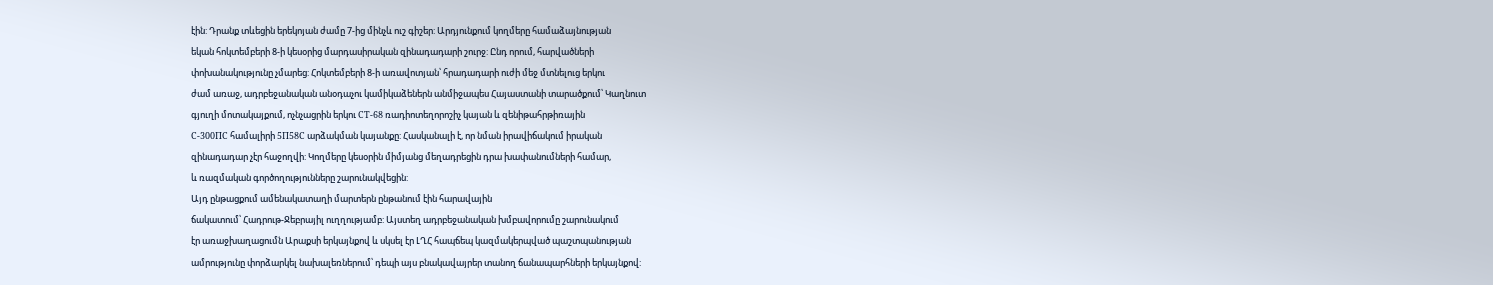էին: Դրանք տևեցին երեկոյան ժամը 7-ից մինչև ուշ գիշեր: Արդյունքում կողմերը համաձայնության
եկան հոկտեմբերի 8-ի կեսօրից մարդասիրական զինադադարի շուրջ: Ընդ որում, հարվածների
փոխանակությունը չմարեց: Հոկտեմբերի 8-ի առավոտյան՝ հրադադարի ուժի մեջ մտնելուց երկու
ժամ առաջ, ադրբեջանական անօդաչու կամիկաձեներն անմիջապես Հայաստանի տարածքում՝ Կաղնուտ
գյուղի մոտակայքում, ոչնչացրին երկու СТ-68 ռադիոտեղորոշիչ կայան և զենիթահրթիռային
С-300ПС համալիրի 5П58С արձակման կայանքը: Հասկանալի է, որ նման իրավիճակում իրական
զինադադար չէր հաջողվի: Կողմերը կեսօրին միմյանց մեղադրեցին դրա խափանումների համար,
և ռազմական գործողությունները շարունակվեցին:
Այդ ընթացքում ամենակատաղի մարտերն ընթանում էին հարավային
ճակատում՝ Հադրութ-Ջեբրայիլ ուղղությամբ: Այստեղ ադրբեջանական խմբավորումը շարունակում
էր առաջխաղացումն Արաքսի երկայնքով և սկսել էր ԼՂՀ հապճեպ կազմակերպված պաշտպանության
ամրությունը փորձարկել նախալեռներում՝ դեպի այս բնակավայրեր տանող ճանապարհների երկայնքով: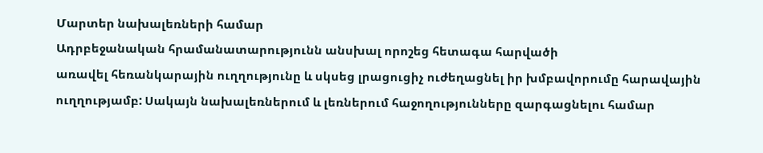Մարտեր նախալեռների համար
Ադրբեջանական հրամանատարությունն անսխալ որոշեց հետագա հարվածի
առավել հեռանկարային ուղղությունը և սկսեց լրացուցիչ ուժեղացնել իր խմբավորումը հարավային
ուղղությամբ: Սակայն նախալեռներում և լեռներում հաջողությունները զարգացնելու համար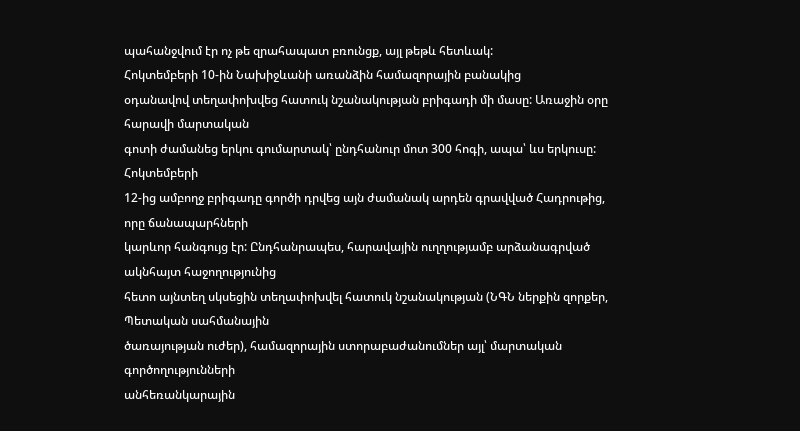պահանջվում էր ոչ թե զրահապատ բռունցք, այլ թեթև հետևակ:
Հոկտեմբերի 10-ին Նախիջևանի առանձին համազորային բանակից
օդանավով տեղափոխվեց հատուկ նշանակության բրիգադի մի մասը: Առաջին օրը հարավի մարտական
գոտի ժամանեց երկու գումարտակ՝ ընդհանուր մոտ 300 հոգի, ապա՝ ևս երկուսը: Հոկտեմբերի
12-ից ամբողջ բրիգադը գործի դրվեց այն ժամանակ արդեն գրավված Հադրութից, որը ճանապարհների
կարևոր հանգույց էր: Ընդհանրապես, հարավային ուղղությամբ արձանագրված ակնհայտ հաջողությունից
հետո այնտեղ սկսեցին տեղափոխվել հատուկ նշանակության (ՆԳՆ ներքին զորքեր, Պետական սահմանային
ծառայության ուժեր), համազորային ստորաբաժանումներ այլ՝ մարտական գործողությունների
անհեռանկարային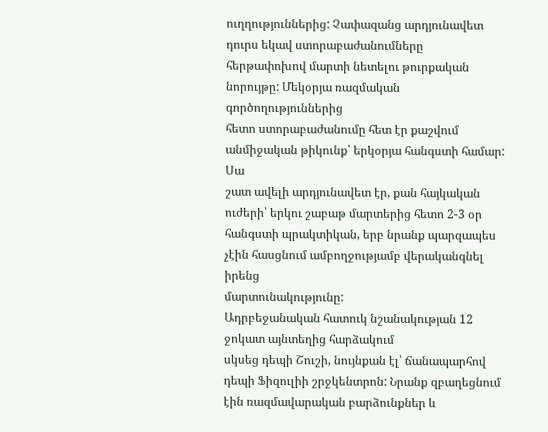ուղղություններից: Չափազանց արդյունավետ դուրս եկավ ստորաբաժանումները
հերթափոխով մարտի նետելու թուրքական նորույթը: Մեկօրյա ռազմական գործողություններից
հետո ստորաբաժանումը հետ էր քաշվում անմիջական թիկունք՝ երկօրյա հանգստի համար: Սա
շատ ավելի արդյունավետ էր, քան հայկական ուժերի՝ երկու շաբաթ մարտերից հետո 2-3 օր
հանգստի պրակտիկան, երբ նրանք պարզապես չէին հասցնում ամբողջությամբ վերականգնել իրենց
մարտունակությունը:
Ադրբեջանական հատուկ նշանակության 12 ջոկատ այնտեղից հարձակում
սկսեց դեպի Շուշի, նույնքան էլ՝ ճանապարհով դեպի Ֆիզուլիի շրջկենտրոն: Նրանք զբաղեցնում
էին ռազմավարական բարձունքներ և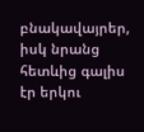բնակավայրեր, իսկ նրանց հետևից գալիս էր երկու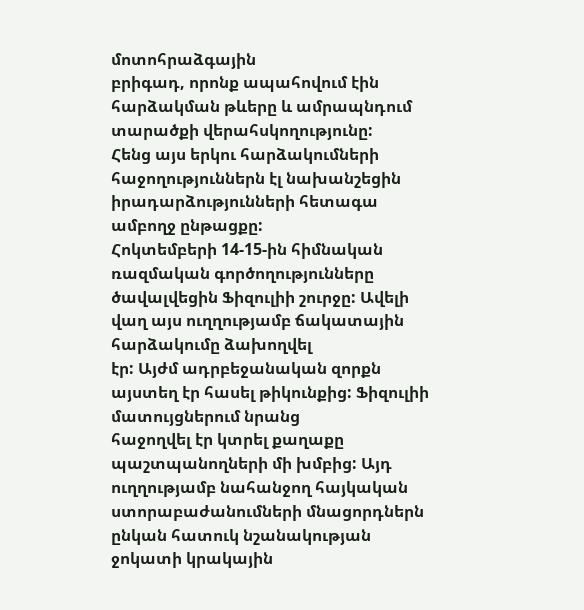մոտոհրաձգային
բրիգադ, որոնք ապահովում էին հարձակման թևերը և ամրապնդում տարածքի վերահսկողությունը:
Հենց այս երկու հարձակումների հաջողություններն էլ նախանշեցին իրադարձությունների հետագա
ամբողջ ընթացքը:
Հոկտեմբերի 14-15-ին հիմնական ռազմական գործողությունները
ծավալվեցին Ֆիզուլիի շուրջը: Ավելի վաղ այս ուղղությամբ ճակատային հարձակումը ձախողվել
էր: Այժմ ադրբեջանական զորքն այստեղ էր հասել թիկունքից: Ֆիզուլիի մատույցներում նրանց
հաջողվել էր կտրել քաղաքը պաշտպանողների մի խմբից: Այդ ուղղությամբ նահանջող հայկական
ստորաբաժանումների մնացորդներն ընկան հատուկ նշանակության ջոկատի կրակային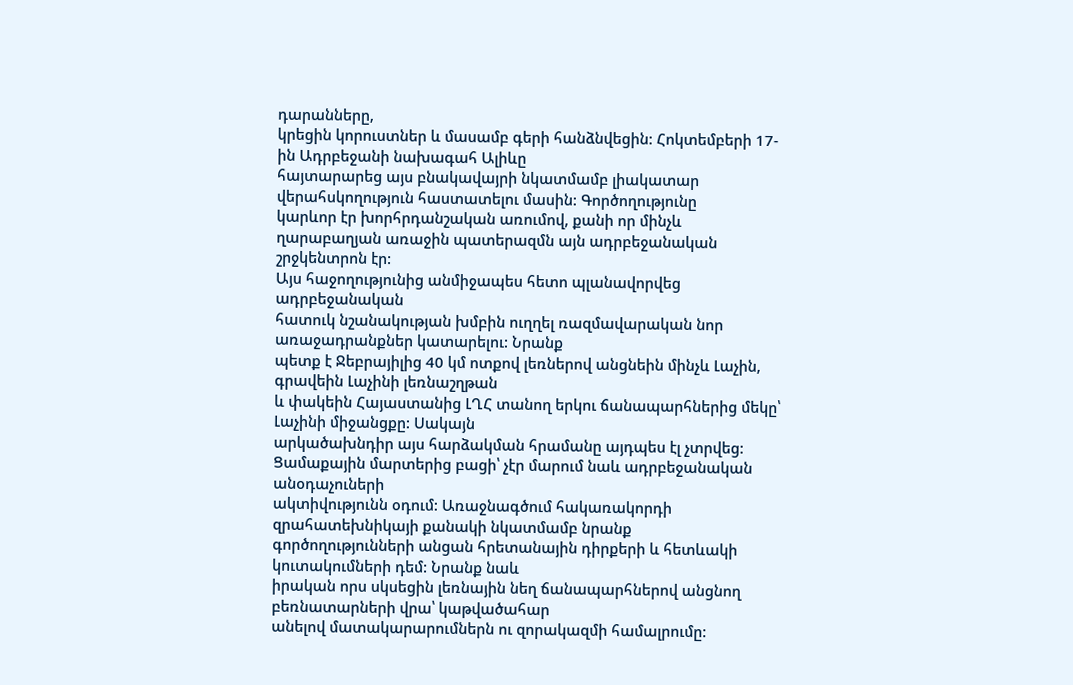դարանները,
կրեցին կորուստներ և մասամբ գերի հանձնվեցին: Հոկտեմբերի 17-ին Ադրբեջանի նախագահ Ալիևը
հայտարարեց այս բնակավայրի նկատմամբ լիակատար վերահսկողություն հաստատելու մասին: Գործողությունը
կարևոր էր խորհրդանշական առումով, քանի որ մինչև ղարաբաղյան առաջին պատերազմն այն ադրբեջանական
շրջկենտրոն էր:
Այս հաջողությունից անմիջապես հետո պլանավորվեց ադրբեջանական
հատուկ նշանակության խմբին ուղղել ռազմավարական նոր առաջադրանքներ կատարելու: Նրանք
պետք է Ջեբրայիլից 40 կմ ոտքով լեռներով անցնեին մինչև Լաչին, գրավեին Լաչինի լեռնաշղթան
և փակեին Հայաստանից ԼՂՀ տանող երկու ճանապարհներից մեկը՝ Լաչինի միջանցքը: Սակայն
արկածախնդիր այս հարձակման հրամանը այդպես էլ չտրվեց:
Ցամաքային մարտերից բացի՝ չէր մարում նաև ադրբեջանական անօդաչուների
ակտիվությունն օդում: Առաջնագծում հակառակորդի զրահատեխնիկայի քանակի նկատմամբ նրանք
գործողությունների անցան հրետանային դիրքերի և հետևակի կուտակումների դեմ: Նրանք նաև
իրական որս սկսեցին լեռնային նեղ ճանապարհներով անցնող բեռնատարների վրա՝ կաթվածահար
անելով մատակարարումներն ու զորակազմի համալրումը: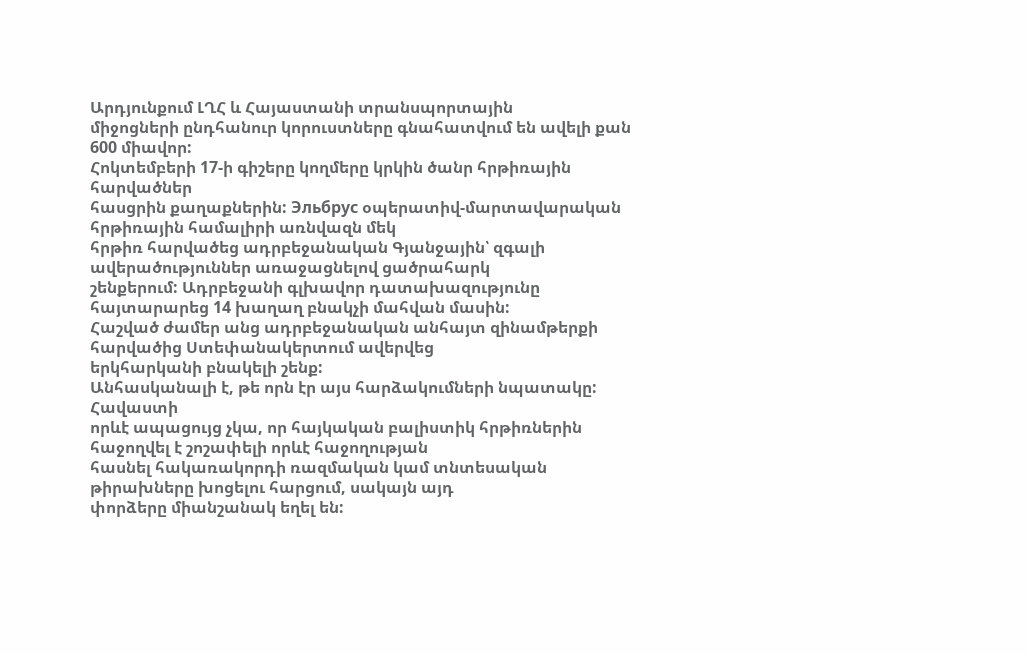Արդյունքում ԼՂՀ և Հայաստանի տրանսպորտային
միջոցների ընդհանուր կորուստները գնահատվում են ավելի քան 600 միավոր:
Հոկտեմբերի 17-ի գիշերը կողմերը կրկին ծանր հրթիռային հարվածներ
հասցրին քաղաքներին: Эльбрус օպերատիվ-մարտավարական հրթիռային համալիրի առնվազն մեկ
հրթիռ հարվածեց ադրբեջանական Գյանջային՝ զգալի ավերածություններ առաջացնելով ցածրահարկ
շենքերում: Ադրբեջանի գլխավոր դատախազությունը հայտարարեց 14 խաղաղ բնակչի մահվան մասին:
Հաշված ժամեր անց ադրբեջանական անհայտ զինամթերքի հարվածից Ստեփանակերտում ավերվեց
երկհարկանի բնակելի շենք:
Անհասկանալի է, թե որն էր այս հարձակումների նպատակը: Հավաստի
որևէ ապացույց չկա, որ հայկական բալիստիկ հրթիռներին հաջողվել է շոշափելի որևէ հաջողության
հասնել հակառակորդի ռազմական կամ տնտեսական թիրախները խոցելու հարցում, սակայն այդ
փորձերը միանշանակ եղել են: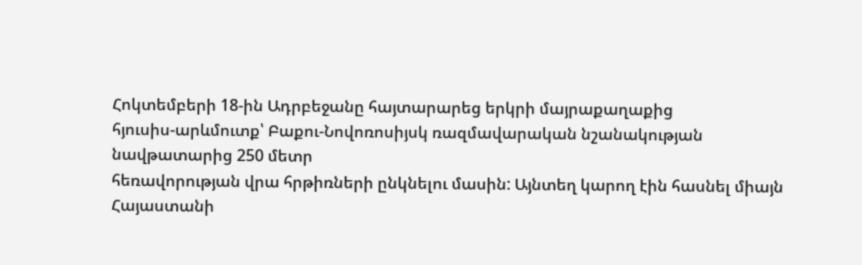Հոկտեմբերի 18-ին Ադրբեջանը հայտարարեց երկրի մայրաքաղաքից
հյուսիս-արևմուտք՝ Բաքու-Նովոռոսիյսկ ռազմավարական նշանակության նավթատարից 250 մետր
հեռավորության վրա հրթիռների ընկնելու մասին: Այնտեղ կարող էին հասնել միայն Հայաստանի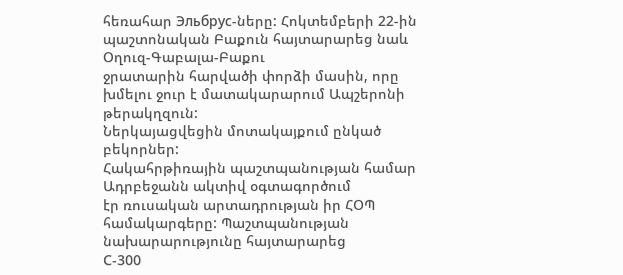հեռահար Эльбрус-ները: Հոկտեմբերի 22-ին պաշտոնական Բաքուն հայտարարեց նաև Օղուզ-Գաբալա-Բաքու
ջրատարին հարվածի փորձի մասին, որը խմելու ջուր է մատակարարում Ապշերոնի թերակղզուն:
Ներկայացվեցին մոտակայքում ընկած բեկորներ:
Հակահրթիռային պաշտպանության համար Ադրբեջանն ակտիվ օգտագործում
էր ռուսական արտադրության իր ՀՕՊ համակարգերը: Պաշտպանության նախարարությունը հայտարարեց
С-300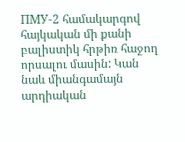ПМУ-2 համակարգով հայկական մի քանի բալիստիկ հրթիռ հաջող որսալու մասին: Կան
նաև միանգամայն արդիական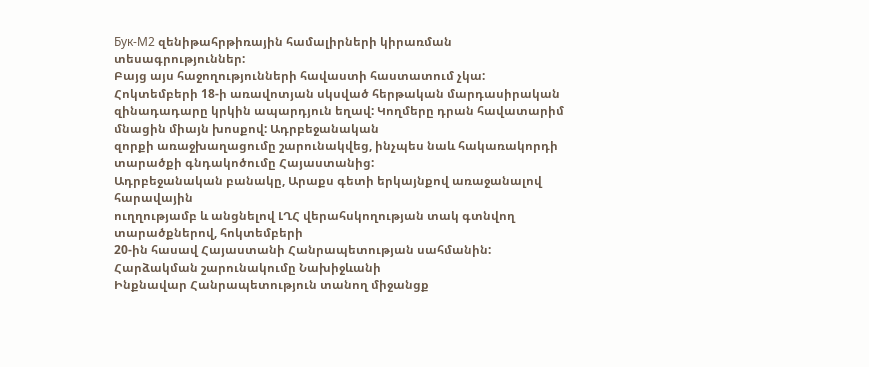Бук-М2 զենիթահրթիռային համալիրների կիրառման տեսագրություններ:
Բայց այս հաջողությունների հավաստի հաստատում չկա:
Հոկտեմբերի 18-ի առավոտյան սկսված հերթական մարդասիրական
զինադադարը կրկին ապարդյուն եղավ: Կողմերը դրան հավատարիմ մնացին միայն խոսքով: Ադրբեջանական
զորքի առաջխաղացումը շարունակվեց, ինչպես նաև հակառակորդի տարածքի գնդակոծումը Հայաստանից:
Ադրբեջանական բանակը, Արաքս գետի երկայնքով առաջանալով հարավային
ուղղությամբ և անցնելով ԼՂՀ վերահսկողության տակ գտնվող տարածքներով, հոկտեմբերի
20-ին հասավ Հայաստանի Հանրապետության սահմանին: Հարձակման շարունակումը Նախիջևանի
Ինքնավար Հանրապետություն տանող միջանցք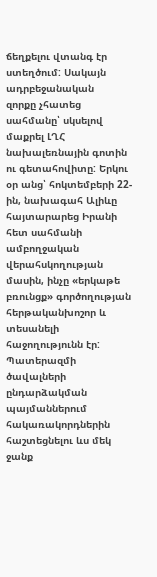ճեղքելու վտանգ էր ստեղծում: Սակայն ադրբեջանական
զորքը չհատեց սահմանը՝ սկսելով մաքրել ԼՂՀ նախալեռնային գոտին ու գետահովիտը: Երկու
օր անց՝ հոկտեմբերի 22-ին, նախագահ Ալիևը հայտարարեց Իրանի հետ սահմանի ամբողջական
վերահսկողության մասին, ինչը «երկաթե բռունցք» գործողության հերթականխոշոր և տեսանելի
հաջողությունն էր:
Պատերազմի ծավալների ընդարձակման պայմաններում հակառակորդներին
հաշտեցնելու ևս մեկ ջանք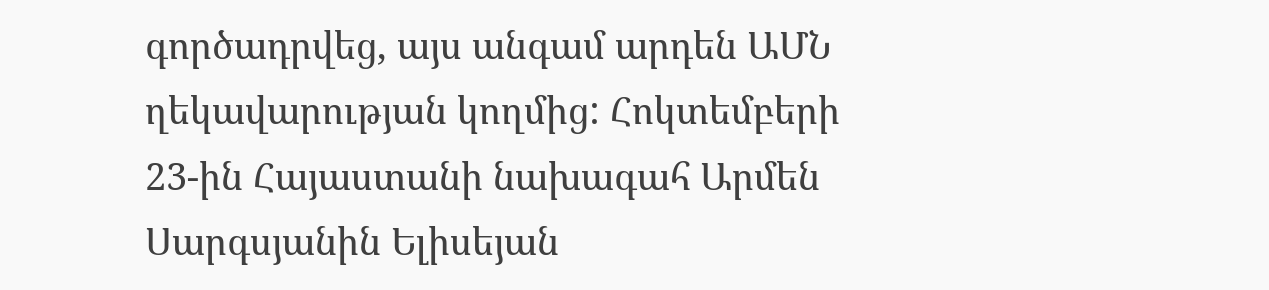գործադրվեց, այս անգամ արդեն ԱՄՆ ղեկավարության կողմից: Հոկտեմբերի
23-ին Հայաստանի նախագահ Արմեն Սարգսյանին Ելիսեյան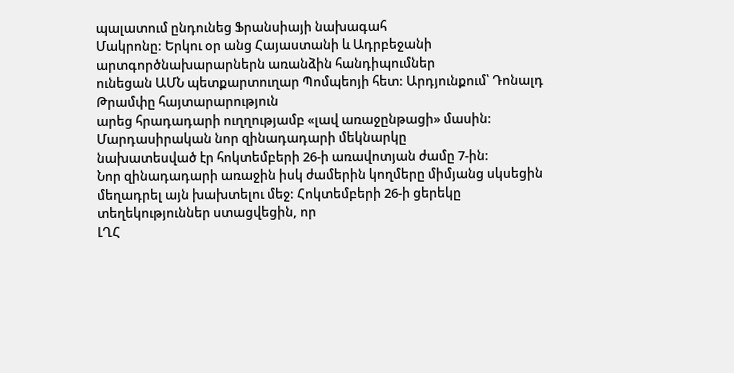պալատում ընդունեց Ֆրանսիայի նախագահ
Մակրոնը: Երկու օր անց Հայաստանի և Ադրբեջանի արտգործնախարարներն առանձին հանդիպումներ
ունեցան ԱՄՆ պետքարտուղար Պոմպեոյի հետ: Արդյունքում՝ Դոնալդ Թրամփը հայտարարություն
արեց հրադադարի ուղղությամբ «լավ առաջընթացի» մասին: Մարդասիրական նոր զինադադարի մեկնարկը
նախատեսված էր հոկտեմբերի 26-ի առավոտյան ժամը 7-ին:
Նոր զինադադարի առաջին իսկ ժամերին կողմերը միմյանց սկսեցին
մեղադրել այն խախտելու մեջ: Հոկտեմբերի 26-ի ցերեկը տեղեկություններ ստացվեցին, որ
ԼՂՀ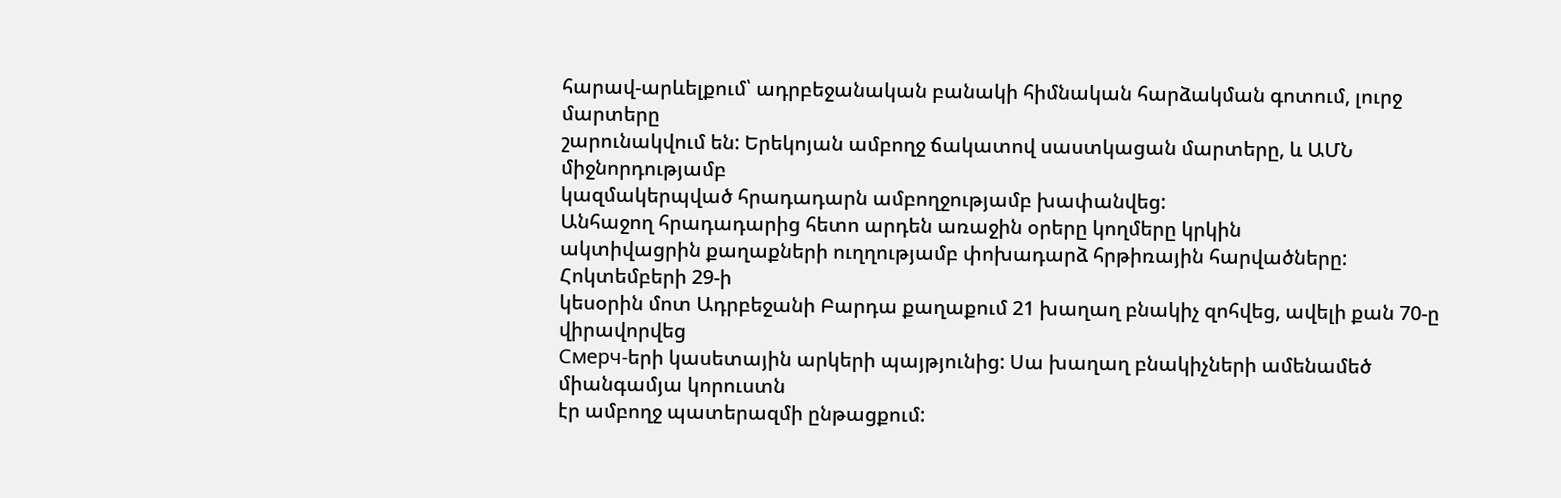հարավ-արևելքում՝ ադրբեջանական բանակի հիմնական հարձակման գոտում, լուրջ մարտերը
շարունակվում են: Երեկոյան ամբողջ ճակատով սաստկացան մարտերը, և ԱՄՆ միջնորդությամբ
կազմակերպված հրադադարն ամբողջությամբ խափանվեց:
Անհաջող հրադադարից հետո արդեն առաջին օրերը կողմերը կրկին
ակտիվացրին քաղաքների ուղղությամբ փոխադարձ հրթիռային հարվածները: Հոկտեմբերի 29-ի
կեսօրին մոտ Ադրբեջանի Բարդա քաղաքում 21 խաղաղ բնակիչ զոհվեց, ավելի քան 70-ը վիրավորվեց
Смерч-երի կասետային արկերի պայթյունից: Սա խաղաղ բնակիչների ամենամեծ միանգամյա կորուստն
էր ամբողջ պատերազմի ընթացքում: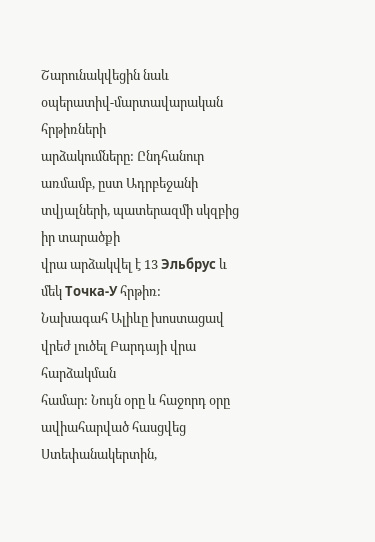Շարունակվեցին նաև օպերատիվ-մարտավարական հրթիռների
արձակումները: Ընդհանուր առմամբ, ըստ Ադրբեջանի տվյալների, պատերազմի սկզբից իր տարածքի
վրա արձակվել է 13 Эльбрус և մեկ Точка-У հրթիռ:
Նախագահ Ալիևը խոստացավ վրեժ լուծել Բարդայի վրա հարձակման
համար: Նույն օրը և հաջորդ օրը ավիահարված հասցվեց Ստեփանակերտին,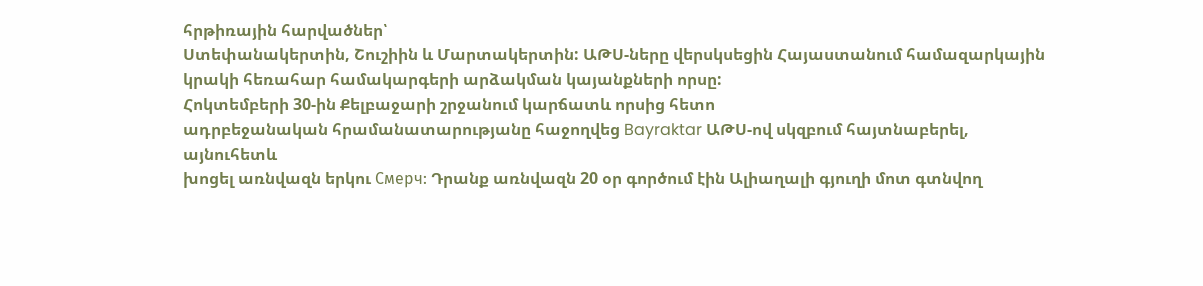հրթիռային հարվածներ՝
Ստեփանակերտին, Շուշիին և Մարտակերտին: ԱԹՍ-ները վերսկսեցին Հայաստանում համազարկային
կրակի հեռահար համակարգերի արձակման կայանքների որսը:
Հոկտեմբերի 30-ին Քելբաջարի շրջանում կարճատև որսից հետո
ադրբեջանական հրամանատարությանը հաջողվեց Bayraktar ԱԹՍ-ով սկզբում հայտնաբերել, այնուհետև
խոցել առնվազն երկու Смерч: Դրանք առնվազն 20 օր գործում էին Ալիաղալի գյուղի մոտ գտնվող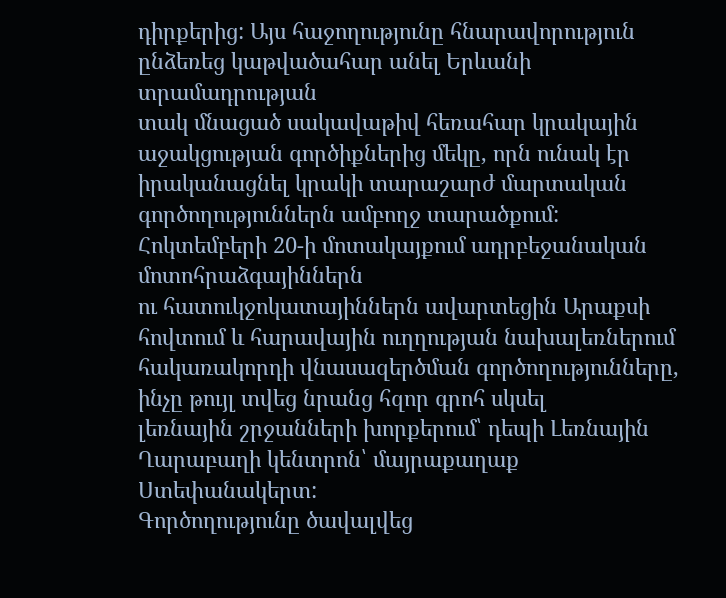դիրքերից: Այս հաջողությունը հնարավորություն ընձեռեց կաթվածահար անել Երևանի տրամադրության
տակ մնացած սակավաթիվ հեռահար կրակային աջակցության գործիքներից մեկը, որն ունակ էր
իրականացնել կրակի տարաշարժ մարտական գործողություններն ամբողջ տարածքում:
Հոկտեմբերի 20-ի մոտակայքում ադրբեջանական մոտոհրաձգայիններն
ու հատուկջոկատայիններն ավարտեցին Արաքսի հովտում և հարավային ուղղության նախալեռներում
հակառակորդի վնասազերծման գործողությունները, ինչը թույլ տվեց նրանց հզոր գրոհ սկսել
լեռնային շրջանների խորքերում՝ դեպի Լեռնային Ղարաբաղի կենտրոն՝ մայրաքաղաք Ստեփանակերտ:
Գործողությունը ծավալվեց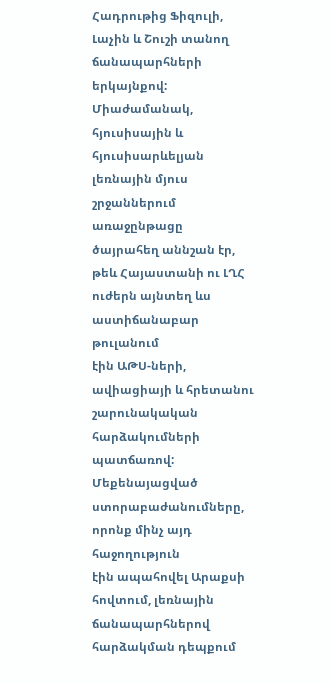Հադրութից Ֆիզուլի, Լաչին և Շուշի տանող ճանապարհների երկայնքով:
Միաժամանակ, հյուսիսային և հյուսիսարևելյան լեռնային մյուս շրջաններում առաջընթացը
ծայրահեղ աննշան էր, թեև Հայաստանի ու ԼՂՀ ուժերն այնտեղ ևս աստիճանաբար թուլանում
էին ԱԹՍ-ների, ավիացիայի և հրետանու շարունակական հարձակումների պատճառով:
Մեքենայացված ստորաբաժանումները, որոնք մինչ այդ հաջողություն
էին ապահովել Արաքսի հովտում, լեռնային ճանապարհներով հարձակման դեպքում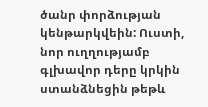ծանր փորձության
կենթարկվեին: Ուստի, նոր ուղղությամբ գլխավոր դերը կրկին ստանձնեցին թեթև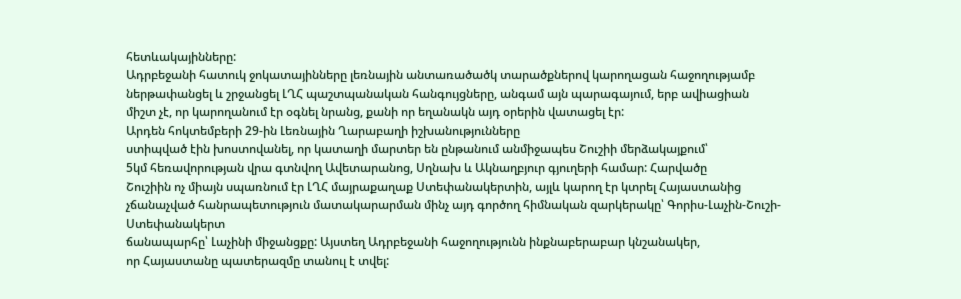հետևակայինները:
Ադրբեջանի հատուկ ջոկատայինները լեռնային անտառածածկ տարածքներով կարողացան հաջողությամբ
ներթափանցել և շրջանցել ԼՂՀ պաշտպանական հանգույցները, անգամ այն պարագայում, երբ ավիացիան
միշտ չէ, որ կարողանում էր օգնել նրանց, քանի որ եղանակն այդ օրերին վատացել էր:
Արդեն հոկտեմբերի 29-ին Լեռնային Ղարաբաղի իշխանությունները
ստիպված էին խոստովանել, որ կատաղի մարտեր են ընթանում անմիջապես Շուշիի մերձակայքում՝
5կմ հեռավորության վրա գտնվող Ավետարանոց, Սղնախ և Ակնաղբյուր գյուղերի համար: Հարվածը
Շուշիին ոչ միայն սպառնում էր ԼՂՀ մայրաքաղաք Ստեփանակերտին, այլև կարող էր կտրել Հայաստանից
չճանաչված հանրապետություն մատակարարման մինչ այդ գործող հիմնական զարկերակը՝ Գորիս-Լաչին-Շուշի-Ստեփանակերտ
ճանապարհը՝ Լաչինի միջանցքը: Այստեղ Ադրբեջանի հաջողությունն ինքնաբերաբար կնշանակեր,
որ Հայաստանը պատերազմը տանուլ է տվել: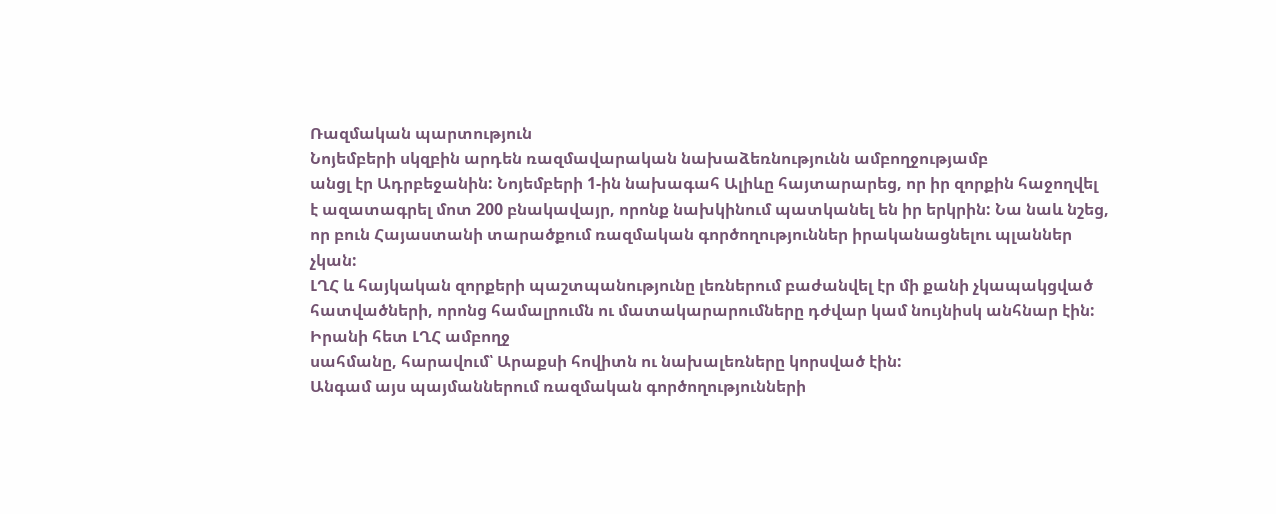Ռազմական պարտություն
Նոյեմբերի սկզբին արդեն ռազմավարական նախաձեռնությունն ամբողջությամբ
անցլ էր Ադրբեջանին: Նոյեմբերի 1-ին նախագահ Ալիևը հայտարարեց, որ իր զորքին հաջողվել
է ազատագրել մոտ 200 բնակավայր, որոնք նախկինում պատկանել են իր երկրին: Նա նաև նշեց,
որ բուն Հայաստանի տարածքում ռազմական գործողություններ իրականացնելու պլաններ չկան:
ԼՂՀ և հայկական զորքերի պաշտպանությունը լեռներում բաժանվել էր մի քանի չկապակցված
հատվածների, որոնց համալրումն ու մատակարարումները դժվար կամ նույնիսկ անհնար էին: Իրանի հետ ԼՂՀ ամբողջ
սահմանը, հարավում՝ Արաքսի հովիտն ու նախալեռները կորսված էին:
Անգամ այս պայմաններում ռազմական գործողությունների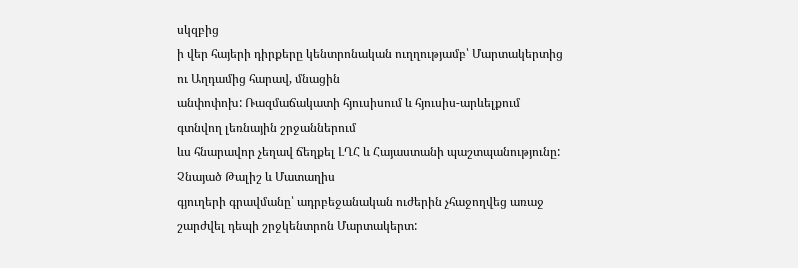սկզբից
ի վեր հայերի դիրքերը կենտրոնական ուղղությամբ՝ Մարտակերտից ու Աղդամից հարավ, մնացին
անփոփոխ: Ռազմաճակատի հյուսիսում և հյուսիս-արևելքում գտնվող լեռնային շրջաններում
ևս հնարավոր չեղավ ճեղքել ԼՂՀ և Հայաստանի պաշտպանությունը: Չնայած Թալիշ և Մատաղիս
գյուղերի գրավմանը՝ ադրբեջանական ուժերին չհաջողվեց առաջ շարժվել դեպի շրջկենտրոն Մարտակերտ: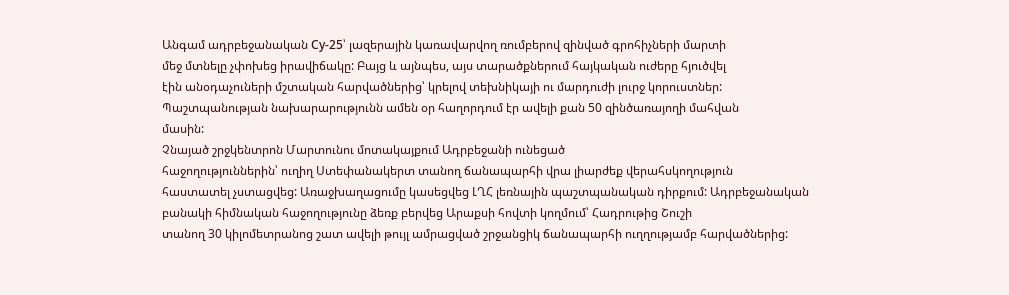Անգամ ադրբեջանական Су-25՝ լազերային կառավարվող ռումբերով զինված գրոհիչների մարտի
մեջ մտնելը չփոխեց իրավիճակը: Բայց և այնպես, այս տարածքներում հայկական ուժերը հյուծվել
էին անօդաչուների մշտական հարվածներից՝ կրելով տեխնիկայի ու մարդուժի լուրջ կորուստներ:
Պաշտպանության նախարարությունն ամեն օր հաղորդում էր ավելի քան 50 զինծառայողի մահվան
մասին:
Չնայած շրջկենտրոն Մարտունու մոտակայքում Ադրբեջանի ունեցած
հաջողություններին՝ ուղիղ Ստեփանակերտ տանող ճանապարհի վրա լիարժեք վերահսկողություն
հաստատել չստացվեց: Առաջխաղացումը կասեցվեց ԼՂՀ լեռնային պաշտպանական դիրքում: Ադրբեջանական
բանակի հիմնական հաջողությունը ձեռք բերվեց Արաքսի հովտի կողմում՝ Հադրութից Շուշի
տանող 30 կիլոմետրանոց շատ ավելի թույլ ամրացված շրջանցիկ ճանապարհի ուղղությամբ հարվածներից: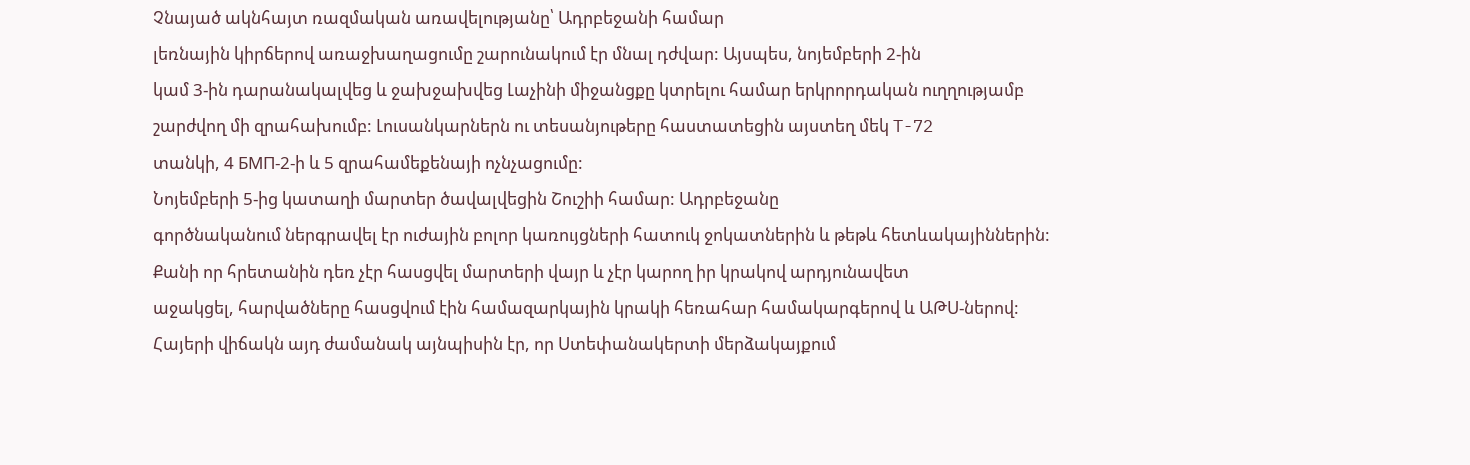Չնայած ակնհայտ ռազմական առավելությանը՝ Ադրբեջանի համար
լեռնային կիրճերով առաջխաղացումը շարունակում էր մնալ դժվար: Այսպես, նոյեմբերի 2-ին
կամ 3-ին դարանակալվեց և ջախջախվեց Լաչինի միջանցքը կտրելու համար երկրորդական ուղղությամբ
շարժվող մի զրահախումբ: Լուսանկարներն ու տեսանյութերը հաստատեցին այստեղ մեկ T-72
տանկի, 4 БМП-2-ի և 5 զրահամեքենայի ոչնչացումը:
Նոյեմբերի 5-ից կատաղի մարտեր ծավալվեցին Շուշիի համար: Ադրբեջանը
գործնականում ներգրավել էր ուժային բոլոր կառույցների հատուկ ջոկատներին և թեթև հետևակայիններին:
Քանի որ հրետանին դեռ չէր հասցվել մարտերի վայր և չէր կարող իր կրակով արդյունավետ
աջակցել, հարվածները հասցվում էին համազարկային կրակի հեռահար համակարգերով և ԱԹՍ-ներով:
Հայերի վիճակն այդ ժամանակ այնպիսին էր, որ Ստեփանակերտի մերձակայքում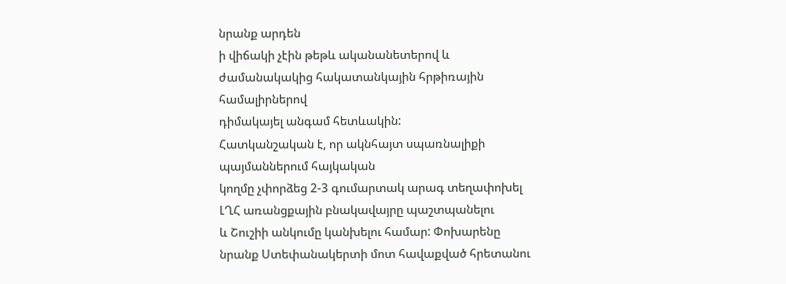նրանք արդեն
ի վիճակի չէին թեթև ականանետերով և ժամանակակից հակատանկային հրթիռային համալիրներով
դիմակայել անգամ հետևակին:
Հատկանշական է, որ ակնհայտ սպառնալիքի պայմաններում հայկական
կողմը չփորձեց 2-3 գումարտակ արագ տեղափոխել ԼՂՀ առանցքային բնակավայրը պաշտպանելու
և Շուշիի անկումը կանխելու համար: Փոխարենը նրանք Ստեփանակերտի մոտ հավաքված հրետանու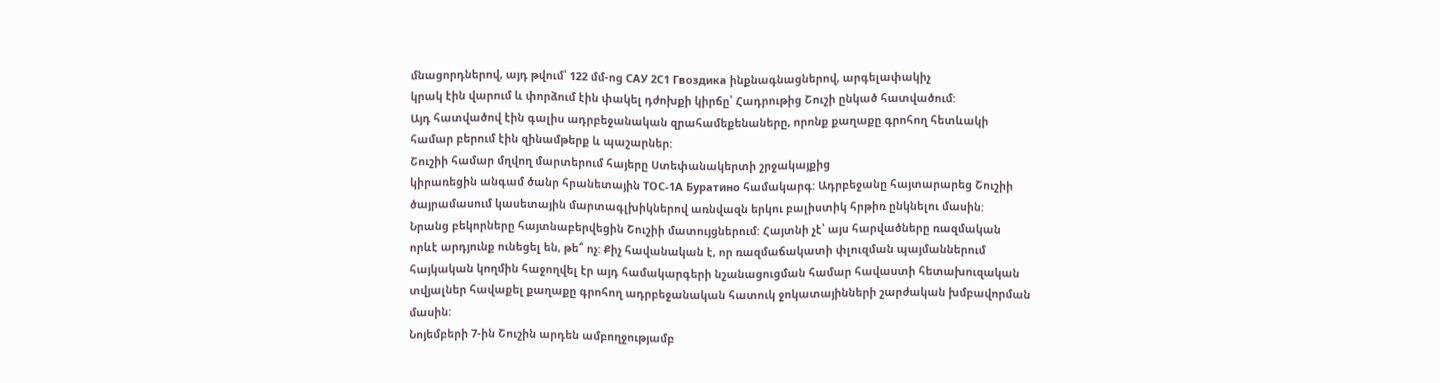մնացորդներով, այդ թվում՝ 122 մմ-ոց САУ 2С1 Гвоздика ինքնագնացներով, արգելափակիչ
կրակ էին վարում և փորձում էին փակել դժոխքի կիրճը՝ Հադրութից Շուշի ընկած հատվածում:
Այդ հատվածով էին գալիս ադրբեջանական զրահամեքենաները, որոնք քաղաքը գրոհող հետևակի
համար բերում էին զինամթերք և պաշարներ:
Շուշիի համար մղվող մարտերում հայերը Ստեփանակերտի շրջակայքից
կիրառեցին անգամ ծանր հրանետային ТОС-1А Буратино համակարգ: Ադրբեջանը հայտարարեց Շուշիի
ծայրամասում կասետային մարտագլխիկներով առնվազն երկու բալիստիկ հրթիռ ընկնելու մասին:
Նրանց բեկորները հայտնաբերվեցին Շուշիի մատույցներում: Հայտնի չէ՝ այս հարվածները ռազմական
որևէ արդյունք ունեցել են, թե՞ ոչ: Քիչ հավանական է, որ ռազմաճակատի փլուզման պայմաններում
հայկական կողմին հաջողվել էր այդ համակարգերի նշանացուցման համար հավաստի հետախուզական
տվյալներ հավաքել քաղաքը գրոհող ադրբեջանական հատուկ ջոկատայինների շարժական խմբավորման
մասին:
Նոյեմբերի 7-ին Շուշին արդեն ամբողջությամբ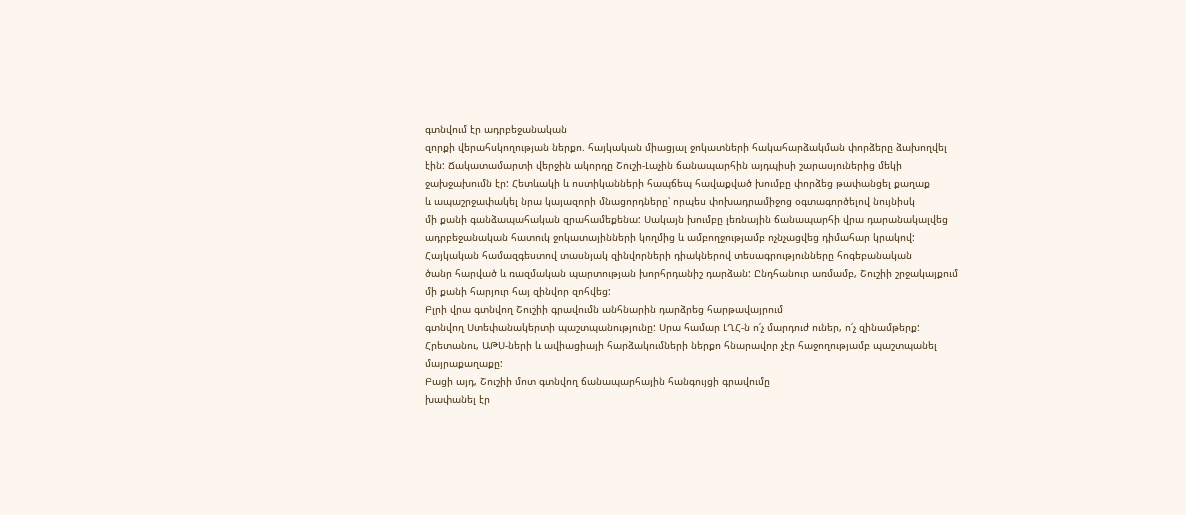գտնվում էր ադրբեջանական
զորքի վերահսկողության ներքո. հայկական միացյալ ջոկատների հակահարձակման փորձերը ձախողվել
էին: Ճակատամարտի վերջին ակորդը Շուշի-Լաչին ճանապարհին այդպիսի շարասյուներից մեկի
ջախջախումն էր: Հետևակի և ոստիկանների հապճեպ հավաքված խումբը փորձեց թափանցել քաղաք
և ապաշրջափակել նրա կայազորի մնացորդները՝ որպես փոխադրամիջոց օգտագործելով նույնիսկ
մի քանի գանձապահական զրահամեքենա: Սակայն խումբը լեռնային ճանապարհի վրա դարանակալվեց
ադրբեջանական հատուկ ջոկատայինների կողմից և ամբողջությամբ ոչնչացվեց դիմահար կրակով:
Հայկական համազգեստով տասնյակ զինվորների դիակներով տեսագրությունները հոգեբանական
ծանր հարված և ռազմական պարտության խորհրդանիշ դարձան: Ընդհանուր առմամբ, Շուշիի շրջակայքում
մի քանի հարյուր հայ զինվոր զոհվեց:
Բլրի վրա գտնվող Շուշիի գրավումն անհնարին դարձրեց հարթավայրում
գտնվող Ստեփանակերտի պաշտպանությունը: Սրա համար ԼՂՀ-ն ո՛չ մարդուժ ուներ, ո՛չ զինամթերք:
Հրետանու, ԱԹՍ-ների և ավիացիայի հարձակումների ներքո հնարավոր չէր հաջողությամբ պաշտպանել
մայրաքաղաքը:
Բացի այդ, Շուշիի մոտ գտնվող ճանապարհային հանգույցի գրավումը
խափանել էր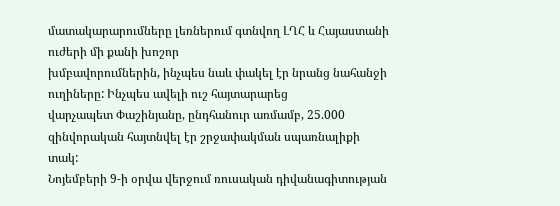մատակարարումները լեռներում գտնվող ԼՂՀ և Հայաստանի ուժերի մի քանի խոշոր
խմբավորումներին, ինչպես նաև փակել էր նրանց նահանջի ուղիները: Ինչպես ավելի ուշ հայտարարեց
վարչապետ Փաշինյանը, ընդհանուր առմամբ, 25.000 զինվորական հայտնվել էր շրջափակման սպառնալիքի
տակ:
Նոյեմբերի 9-ի օրվա վերջում ռուսական դիվանագիտության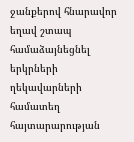ջանքերով հնարավոր եղավ շտապ համաձայնեցնել երկրների ղեկավարների համատեղ հայտարարության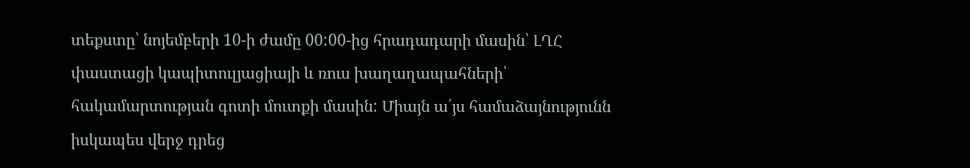տեքստը՝ նոյեմբերի 10-ի ժամը 00:00-ից հրադադարի մասին՝ ԼՂՀ փաստացի կապիտուլյացիայի և ռուս խաղաղապահների՝ հակամարտության գոտի մուտքի մասին: Միայն ա՛յս համաձայնությունն իսկապես վերջ դրեց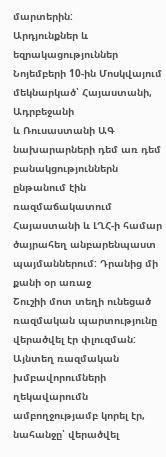մարտերին:
Արդյունքներ և եզրակացություններ
Նոյեմբերի 10-ին Մոսկվայում մեկնարկած՝ Հայաստանի, Ադրբեջանի
և Ռուսաստանի ԱԳ նախարարների դեմ առ դեմ բանակցություններն ընթանում էին ռազմաճակատում
Հայաստանի և ԼՂՀ-ի համար ծայրահեղ անբարենպաստ պայմաններում: Դրանից մի քանի օր առաջ
Շուշիի մոտ տեղի ունեցած ռազմական պարտությունը վերածվել էր փլուզման: Այնտեղ ռազմական
խմբավորումների ղեկավարումն ամբողջությամբ կորել էր, նահանջը՝ վերածվել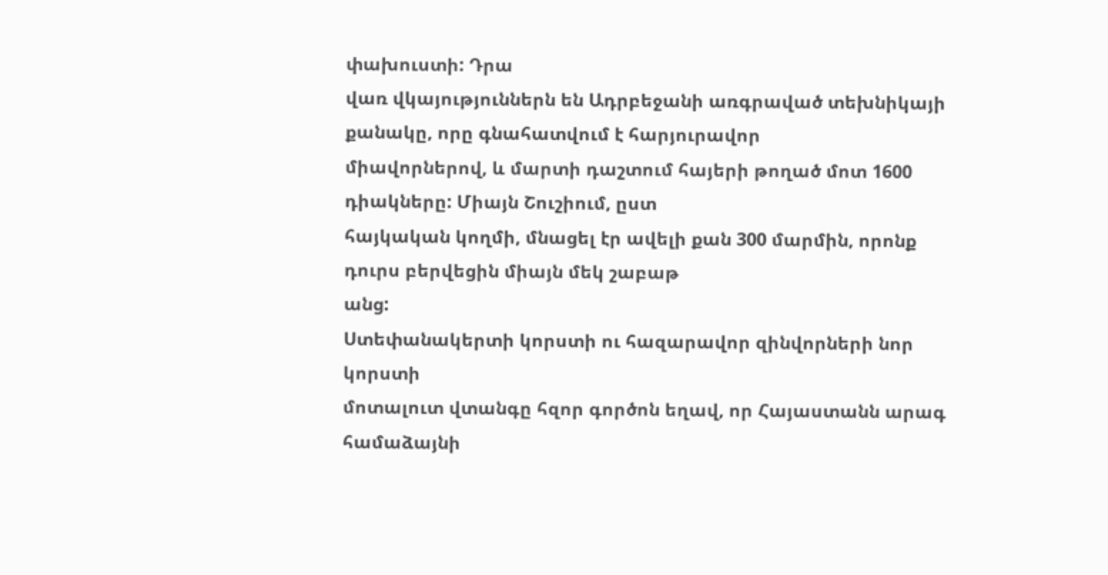փախուստի: Դրա
վառ վկայություններն են Ադրբեջանի առգրաված տեխնիկայի քանակը, որը գնահատվում է հարյուրավոր
միավորներով, և մարտի դաշտում հայերի թողած մոտ 1600 դիակները: Միայն Շուշիում, ըստ
հայկական կողմի, մնացել էր ավելի քան 300 մարմին, որոնք դուրս բերվեցին միայն մեկ շաբաթ
անց:
Ստեփանակերտի կորստի ու հազարավոր զինվորների նոր կորստի
մոտալուտ վտանգը հզոր գործոն եղավ, որ Հայաստանն արագ համաձայնի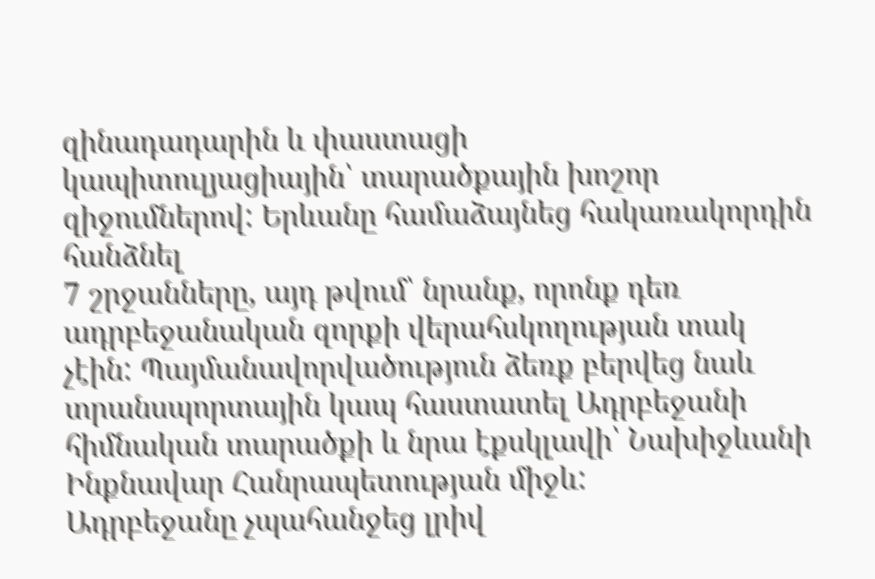զինադադարին և փաստացի
կապիտուլյացիային՝ տարածքային խոշոր զիջումներով: Երևանը համաձայնեց հակառակորդին հանձնել
7 շրջանները, այդ թվում՝ նրանք, որոնք դեռ ադրբեջանական զորքի վերահսկողության տակ
չէին: Պայմանավորվածություն ձեռք բերվեց նաև տրանսպորտային կապ հաստատել Ադրբեջանի
հիմնական տարածքի և նրա էքսկլավի՝ Նախիջևանի Ինքնավար Հանրապետության միջև:
Ադրբեջանը չպահանջեց լրիվ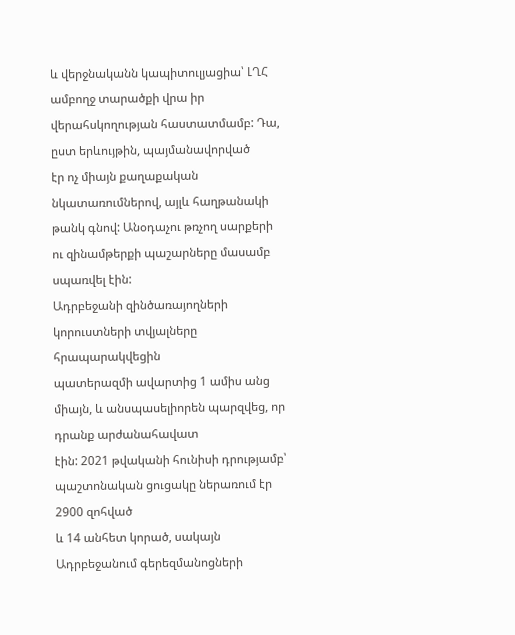և վերջնականն կապիտուլյացիա՝ ԼՂՀ
ամբողջ տարածքի վրա իր վերահսկողության հաստատմամբ: Դա, ըստ երևույթին, պայմանավորված
էր ոչ միայն քաղաքական նկատառումներով, այլև հաղթանակի թանկ գնով: Անօդաչու թռչող սարքերի
ու զինամթերքի պաշարները մասամբ սպառվել էին:
Ադրբեջանի զինծառայողների կորուստների տվյալները հրապարակվեցին
պատերազմի ավարտից 1 ամիս անց միայն, և անսպասելիորեն պարզվեց, որ դրանք արժանահավատ
էին: 2021 թվականի հունիսի դրությամբ՝ պաշտոնական ցուցակը ներառում էր 2900 զոհված
և 14 անհետ կորած, սակայն Ադրբեջանում գերեզմանոցների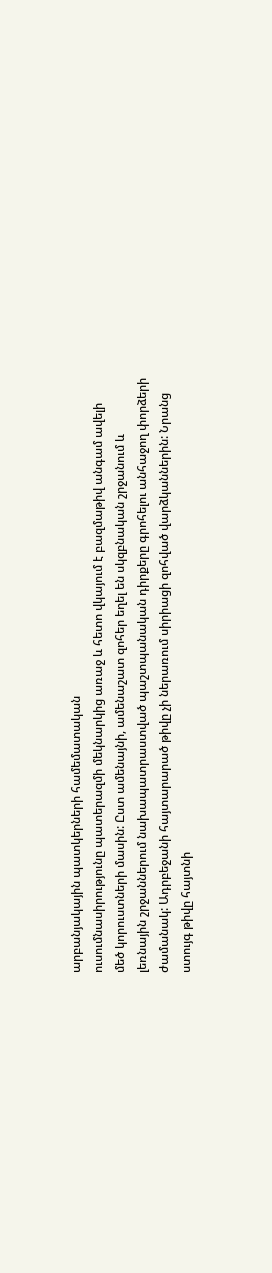արբանյակային պատկերների համեմատական
ուսումնասիրությունը պատերազմի մեկնարկից առաջ և հետո վկայում է բազմաթիվ անգամ ավելի
մեծ կորուստների մասին: Ըստ ամենայնի, ամենաշատ զոհեր եղել են սկզբնական շրջանում և
լեռնային շրջաններում նախապատրաստված պաշտպանական դիրքերը գրոհելու անհաջող փորձերի
ժամանակ: Ադրբեջանի հայտարարած թիվը չի ներառում սիրիացի զոհված վարձկաններին: Նրանց
ստույգ թիվը հայտնի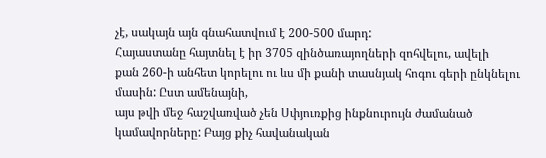չէ, սակայն այն գնահատվում է 200-500 մարդ:
Հայաստանը հայտնել է իր 3705 զինծառայողների զոհվելու, ավելի
քան 260-ի անհետ կորելու ու ևս մի քանի տասնյակ հոգու գերի ընկնելու մասին: Ըստ ամենայնի,
այս թվի մեջ հաշվառված չեն Սփյուռքից ինքնուրույն ժամանած կամավորները: Բայց քիչ հավանական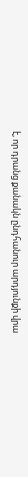է, որ դրանց քանակն ընդհանուր արդյունքի վրա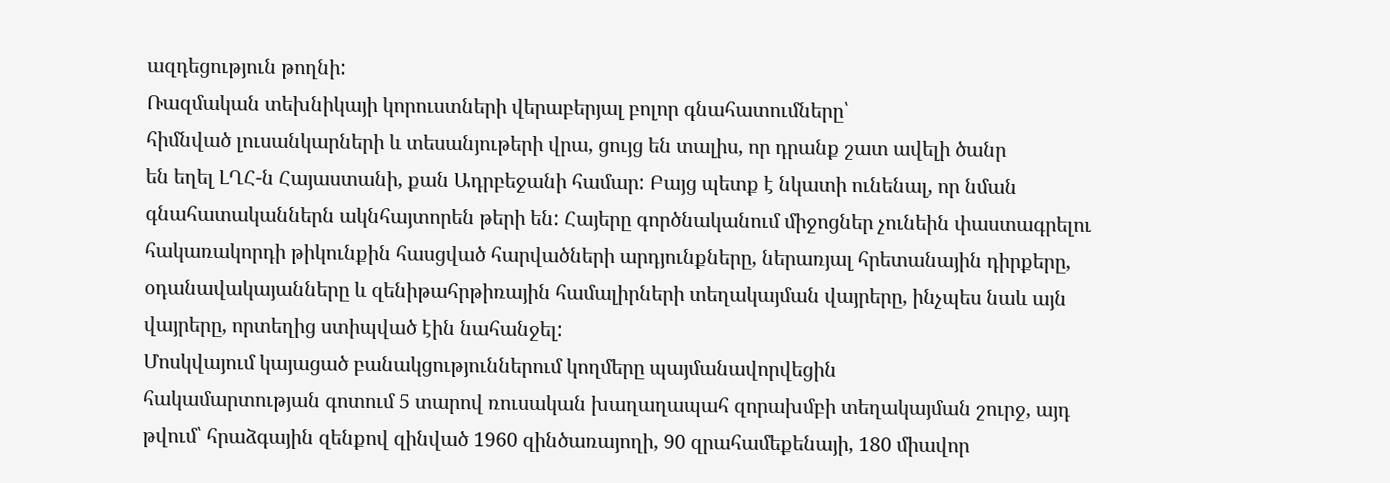ազդեցություն թողնի:
Ռազմական տեխնիկայի կորուստների վերաբերյալ բոլոր գնահատումները՝
հիմնված լուսանկարների և տեսանյութերի վրա, ցույց են տալիս, որ դրանք շատ ավելի ծանր
են եղել ԼՂՀ-ն Հայաստանի, քան Ադրբեջանի համար: Բայց պետք է նկատի ունենալ, որ նման
գնահատականներն ակնհայտորեն թերի են: Հայերը գործնականում միջոցներ չունեին փաստագրելու
հակառակորդի թիկունքին հասցված հարվածների արդյունքները, ներառյալ հրետանային դիրքերը,
օդանավակայանները և զենիթահրթիռային համալիրների տեղակայման վայրերը, ինչպես նաև այն
վայրերը, որտեղից ստիպված էին նահանջել:
Մոսկվայում կայացած բանակցություններում կողմերը պայմանավորվեցին
հակամարտության գոտում 5 տարով ռուսական խաղաղապահ զորախմբի տեղակայման շուրջ, այդ
թվում՝ հրաձգային զենքով զինված 1960 զինծառայողի, 90 զրահամեքենայի, 180 միավոր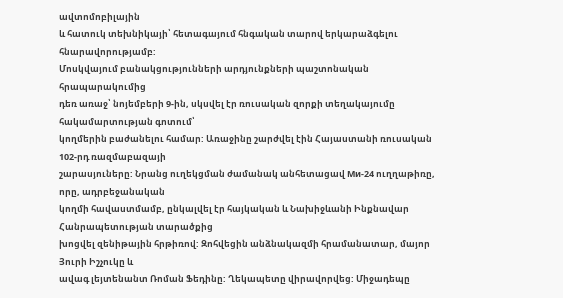ավտոմոբիլային
և հատուկ տեխնիկայի՝ հետագայում հնգական տարով երկարաձգելու հնարավորությամբ:
Մոսկվայում բանակցությունների արդյունքների պաշտոնական հրապարակումից
դեռ առաջ՝ նոյեմբերի 9-ին, սկսվել էր ռուսական զորքի տեղակայումը հակամարտության գոտում՝
կողմերին բաժանելու համար: Առաջինը շարժվել էին Հայաստանի ռուսական 102-րդ ռազմաբազայի
շարասյուները: Նրանց ուղեկցման ժամանակ անհետացավ Ми-24 ուղղաթիռը, որը, ադրբեջանական
կողմի հավաստմամբ, ընկալվել էր հայկական և Նախիջևանի Ինքնավար Հանրապետության տարածքից
խոցվել զենիթային հրթիռով: Զոհվեցին անձնակազմի հրամանատար, մայոր Յուրի Իշչուկը և
ավագ լեյտենանտ Ռոման Ֆեդինը: Ղեկապետը վիրավորվեց: Միջադեպը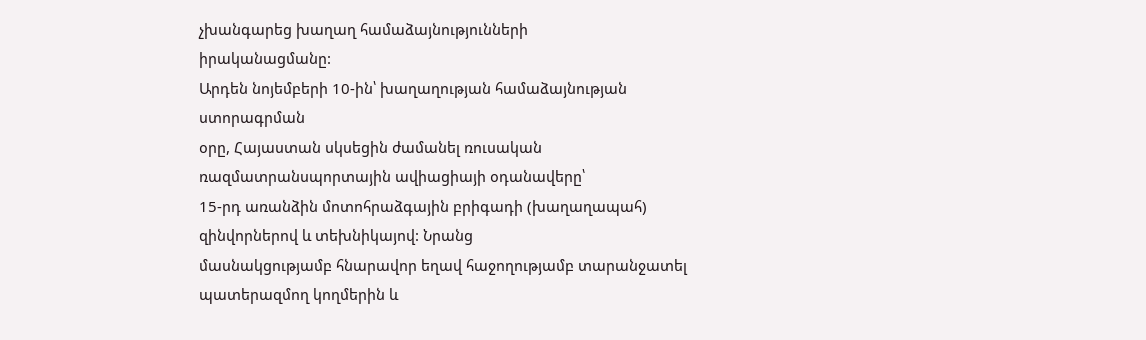չխանգարեց խաղաղ համաձայնությունների
իրականացմանը:
Արդեն նոյեմբերի 10-ին՝ խաղաղության համաձայնության ստորագրման
օրը, Հայաստան սկսեցին ժամանել ռուսական ռազմատրանսպորտային ավիացիայի օդանավերը՝
15-րդ առանձին մոտոհրաձգային բրիգադի (խաղաղապահ) զինվորներով և տեխնիկայով: Նրանց
մասնակցությամբ հնարավոր եղավ հաջողությամբ տարանջատել պատերազմող կողմերին և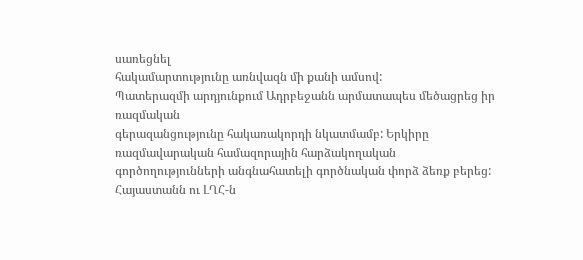սառեցնել
հակամարտությունը առնվազն մի քանի ամսով:
Պատերազմի արդյունքում Ադրբեջանն արմատապես մեծացրեց իր ռազմական
գերազանցությունը հակառակորդի նկատմամբ: Երկիրը ռազմավարական համազորային հարձակողական
գործողությունների անգնահատելի գործնական փորձ ձեռք բերեց: Հայաստանն ու ԼՂՀ-ն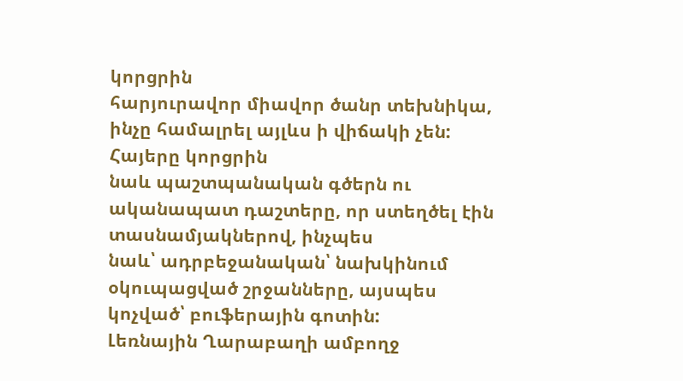կորցրին
հարյուրավոր միավոր ծանր տեխնիկա, ինչը համալրել այլևս ի վիճակի չեն: Հայերը կորցրին
նաև պաշտպանական գծերն ու ականապատ դաշտերը, որ ստեղծել էին տասնամյակներով, ինչպես
նաև՝ ադրբեջանական՝ նախկինում օկուպացված շրջանները, այսպես կոչված՝ բուֆերային գոտին:
Լեռնային Ղարաբաղի ամբողջ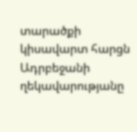տարածքի կիսավարտ հարցն Ադրբեջանի
ղեկավարությանը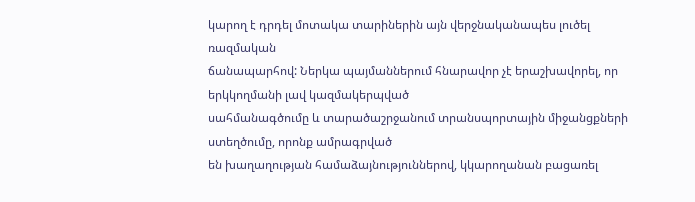կարող է դրդել մոտակա տարիներին այն վերջնականապես լուծել ռազմական
ճանապարհով: Ներկա պայմաններում հնարավոր չէ երաշխավորել, որ երկկողմանի լավ կազմակերպված
սահմանագծումը և տարածաշրջանում տրանսպորտային միջանցքների ստեղծումը, որոնք ամրագրված
են խաղաղության համաձայնություններով, կկարողանան բացառել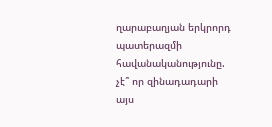ղարաբաղյան երկրորդ պատերազմի
հավանականությունը. չէ՞ որ զինադադարի այս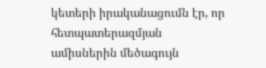կետերի իրականացումն էր, որ հետպատերազմյան
ամիսներին մեծագույն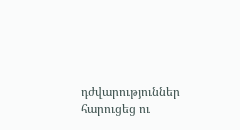դժվարություններ հարուցեց ու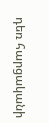դեռ հարցականի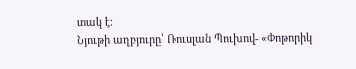տակ է:
Նյութի աղբյուրը՝ Ռուսլան Պուխով- «Փոթորիկ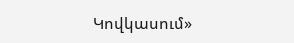Կովկասում»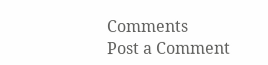Comments
Post a Comment